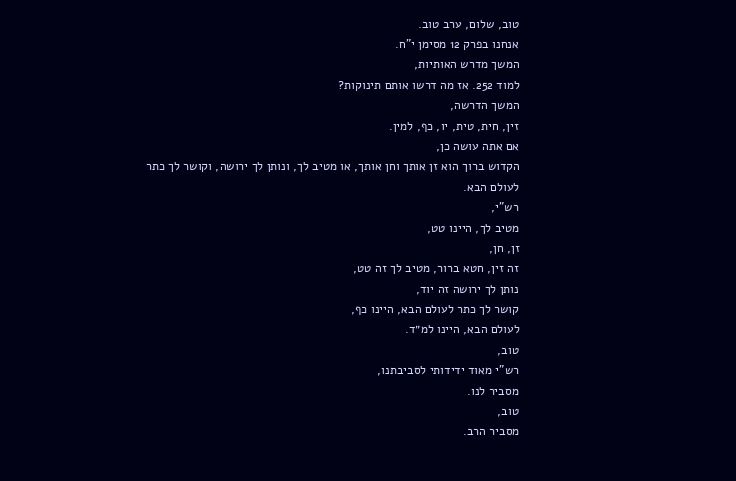טוב, שלום, ערב טוב.
אנחנו בפרק 12 מסימן י"ח.
המשך מדרש האותיות,
למוד 252. אז מה דרשו אותם תינוקות?
המשך הדרשה,
זין, חית, טית, יו, כף, למין.
אם אתה עושה כן,
הקדוש ברוך הוא זן אותך וחן אותך, או מטיב לך, ונותן לך ירושה, וקושר לך כתר
לעולם הבא.
רש"י,
מטיב לך, היינו טט,
זן, חן,
זה זין, חטא ברור, מטיב לך זה טט,
נותן לך ירושה זה יוד,
קושר לך כתר לעולם הבא, היינו כף,
לעולם הבא, היינו למ״ד.
טוב,
רש"י מאוד ידידותי לסביבתנו,
מסביר לנו.
טוב,
מסביר הרב.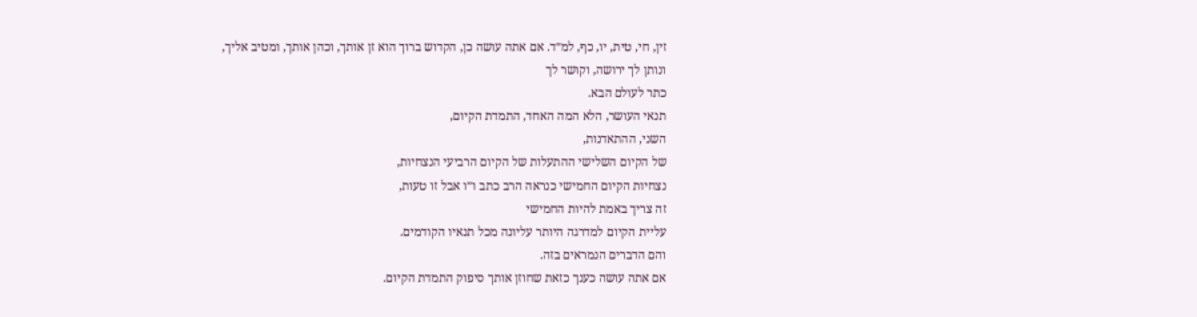זין, חי, טית, יו, כף, למ״ד. אם אתה עושה כן, הקדוש ברוך הוא זן אותך, וכהן אותך, ומטיב אליך,
ונותן לך ירושה, וקושר לך
כתר לעולם הבא.
תנאי העושר, הלא המה האחד, התמדת הקיום,
השני, ההתאדנות,
של הקיום השלישי ההתעלות של הקיום הרביעי הנצחיות,
נצחיות הקיום החמישי כנראה הרב כתב ו״ו אבל זו טעות,
זה צריך באמת להיות החמישי
עליית הקיום למדרגה היותר עליונה מכל תנאיו הקודמים.
והם הדברים הנמראים בזה.
אם אתה עושה כענך כזאת שחוזן אותך סיפוק התמדת הקיום.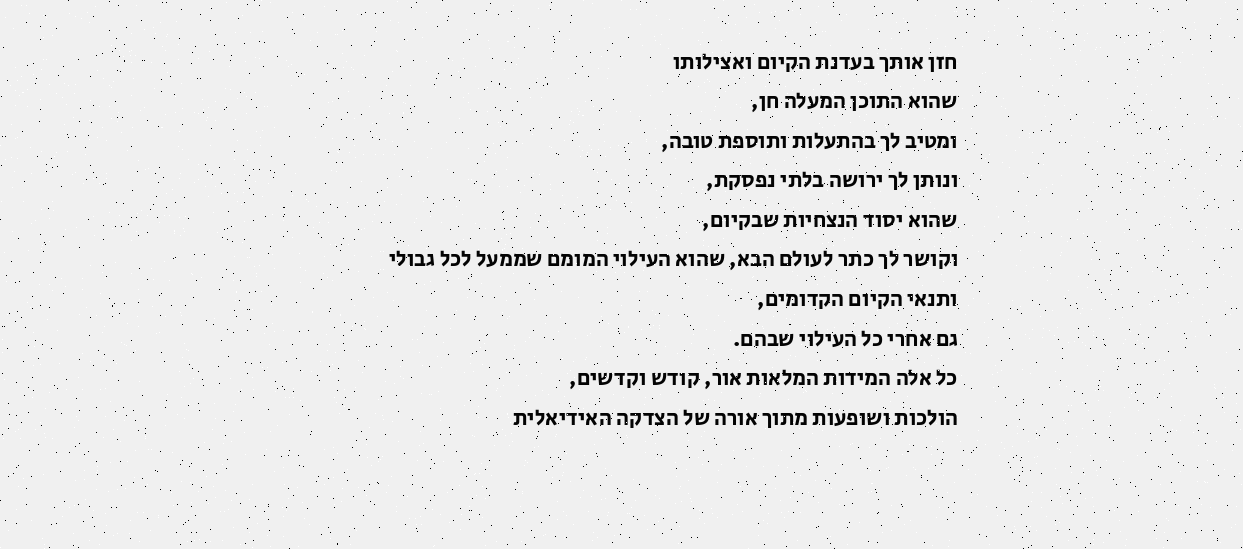חזן אותך בעדנת הקיום ואצילותו
שהוא התוכן המעלה חן,
ומטיב לך בהתעלות ותוספת טובה,
ונותן לך ירושה בלתי נפסקת,
שהוא יסוד הנצחיות שבקיום,
וקושר לך כתר לעולם הבא, שהוא העילוי המומם שממעל לכל גבולי
ותנאי הקיום הקדומים,
גם אחרי כל העילוי שבהם.
כל אלה המידות המלאות אור, קודש וקדשים,
הולכות ושופעות מתוך אורה של הצדקה האידיאלית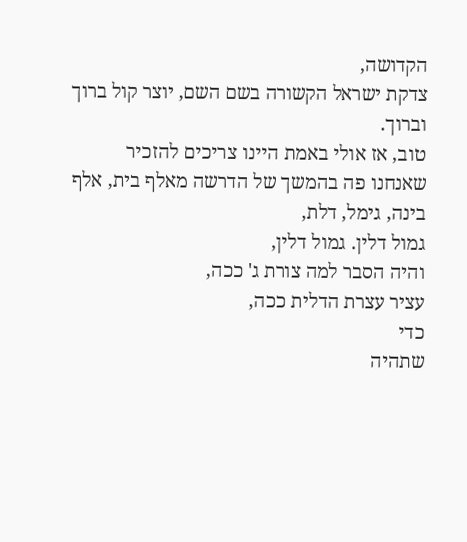הקדושה,
צדקת ישראל הקשורה בשם השם, יוצר קול ברוך וברוך.
טוב, אז אולי באמת היינו צריכים להזכיר
שאנחנו פה בהמשך של הדרשה מאלף בית, אלף בינה, גימל, דלת,
גמול דלין. גמול דלין,
והיה הסבר למה צורת ג' ככה,
עציר עצרת הדלית ככה,
כדי
שתהיה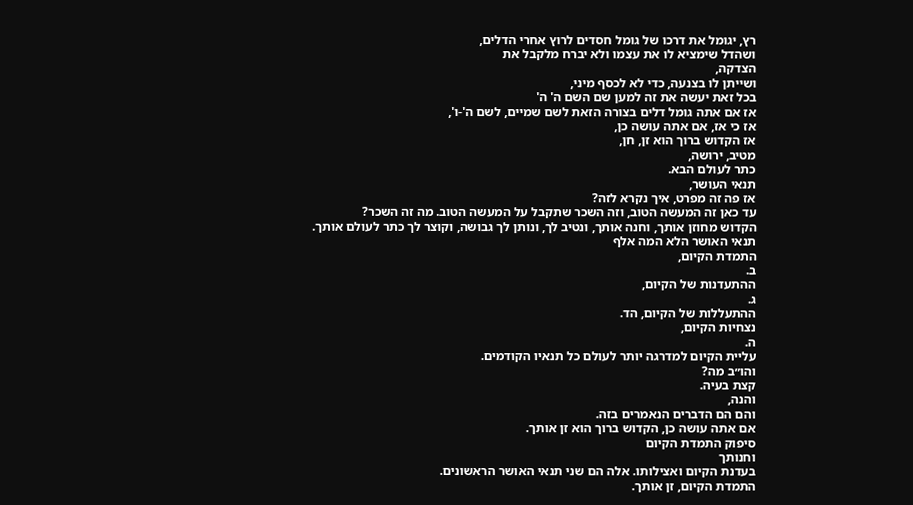רץ, יגומל את דרכו של גומל חסדים לרוץ אחרי הדלים,
ושהדל שימציא לו את עצמו ולא יברח מלקבל את
הצדקה,
ושייתן לו בצנעה, כדי לא לכסף מיני,
בכל זאת יעשה את זה למען שם השם ה' ה'
אז אם אתה גומל דלים בצורה הזאת לשם שמיים, לשם ה'-ו',
אז כי אז, אם אתה עושה כן,
אז הקדוש ברוך הוא זן, חן,
מטיב, ירושה,
כתר לעולם הבא.
תנאי העושר,
אז פה זה מפרט, איך נקרא לזה?
עד כאן זה המעשה הטוב, וזה השכר שתקבל על המעשה הטוב. מה זה השכר?
הקדוש מחוזן אותך, וחנה אותך, ונטיב לך, ונותן לך גבושה, וקוצר לך כתר לעולם אותך.
תנאי האושר הלא המה אלף
התמדת הקיום,
ב.
ההתעדנות של הקיום,
ג.
ההתעללות של הקיום, הד.
נצחיות הקיום,
ה.
עליית הקיום למדרגה יותר לעולם כל תנאיו הקודמים.
והו״ב מה?
קצת בעיה.
והנה,
והם הם הדברים הנאמרים בזה.
אם אתה עושה כן, הקדוש ברוך הוא זן אותך.
סיפוק התמדת הקיום
וחנותך
בעדנת הקיום ואצילותו. אלה הם שני תנאי האושר הראשונים.
התמדת הקיום, זן אותך.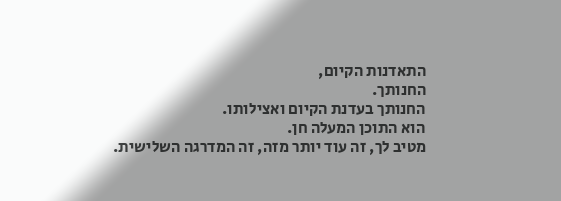התאדנות הקיום,
החנותך.
החנותך בעדנת הקיום ואצילותו.
הוא התוכן המעלה חן.
מטיב לך, זה עוד יותר מזה, זה המדרגה השלישית.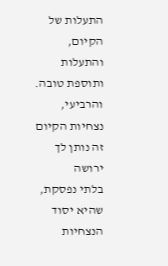התעלות של הקיום, והתעלות ותוספת טובה.
והרביעי,
נצחיות הקיום זה נותן לך ירושה
בלתי נפסקת,
שהיא יסוד הנצחיות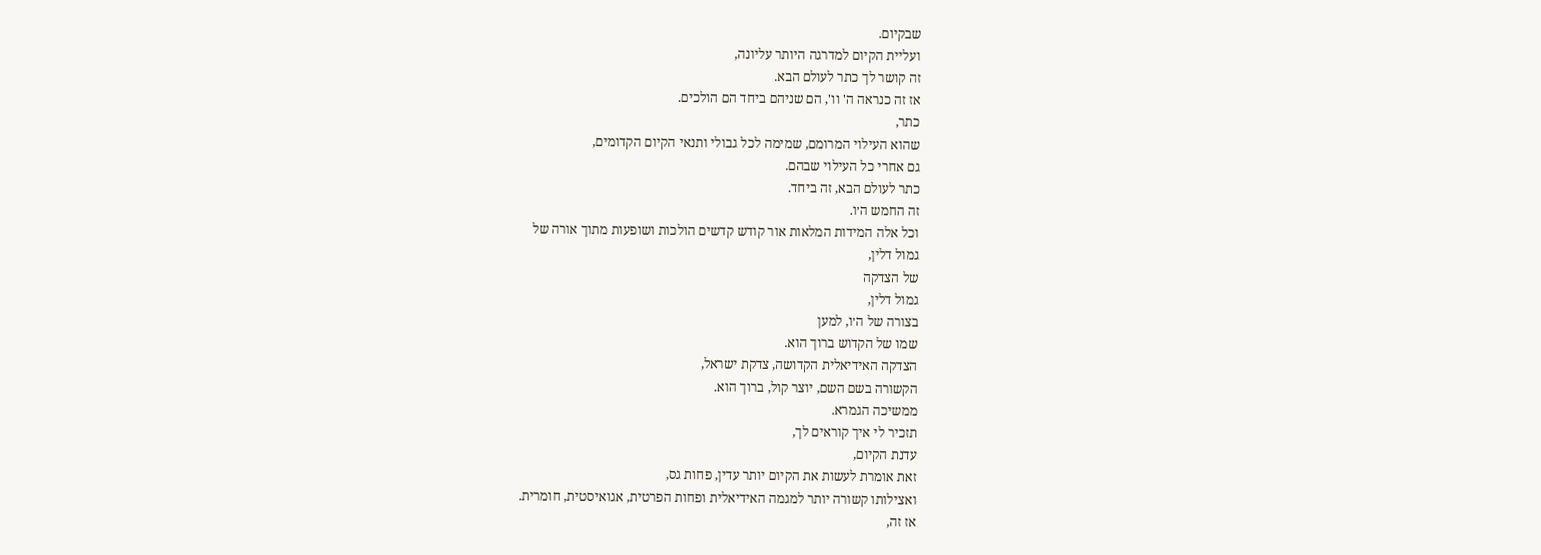שבקיום.
ועליית הקיום למדרגה היותר עליונה,
זה קושר לך כתר לעולם הבא.
אז זה כנראה ה' וו', הם שניהם ביחד הם הולכים.
כתר,
שהוא העילוי המרומם, שמימה לכל גבולי ותנאי הקיום הקדומים,
גם אחרי כל העילוי שבהם.
כתר לעולם הבא, זה ביחד.
זה החמש ה׳ו.
וכל אלה המידות המלאות אור קודש קדשים הולכות ושופעות מתוך אורה של
גמול דלין,
של הצדקה
גמול דלין,
בצורה של ה׳ו, למען
שמו של הקדוש ברוך הוא.
הצדקה האידיאלית הקדושה, צדקת ישראל,
הקשורה בשם השם, יוצר קול, ברוך הוא.
ממשיכה הגמרא.
תזכיר לי איך קוראים לך,
עדנת הקיום,
זאת אומרת לעשות את הקיום יותר עדין, פחות גס,
ואצילותו קשורה יותר למגמה האידיאלית ופחות הפרטית, אגואיסטית, חומרית.
אז זה,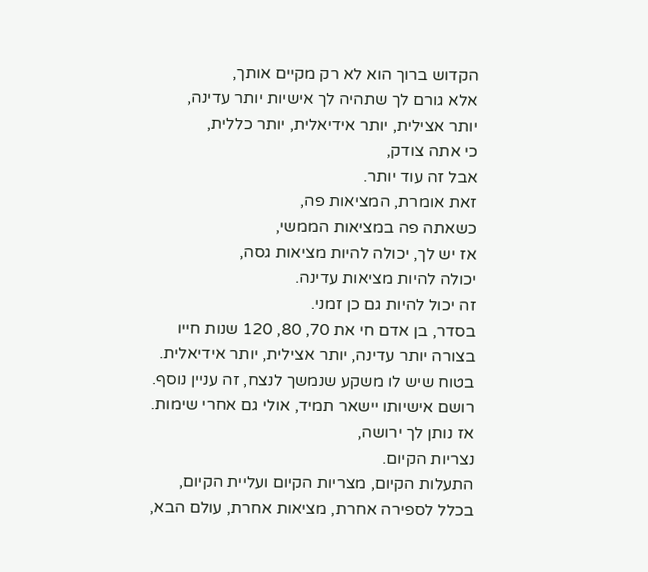הקדוש ברוך הוא לא רק מקיים אותך,
אלא גורם לך שתהיה לך אישיות יותר עדינה,
יותר אצילית, יותר אידיאלית, יותר כללית,
כי אתה צודק,
אבל זה עוד יותר.
זאת אומרת, המציאות פה,
כשאתה פה במציאות הממשי,
אז יש לך, יכולה להיות מציאות גסה,
יכולה להיות מציאות עדינה.
זה יכול להיות גם כן זמני.
בסדר, בן אדם חי את 70, 80, 120 שנות חייו
בצורה יותר עדינה, יותר אצילית, יותר אידיאלית.
בטוח שיש לו משקע שנמשך לנצח, זה עניין נוסף.
רושם אישיותו יישאר תמיד, אולי גם אחרי שימות.
אז נותן לך ירושה,
נצריות הקיום.
התעלות הקיום, מצריות הקיום ועליית הקיום,
בכלל לספירה אחרת, מציאות אחרת, עולם הבא,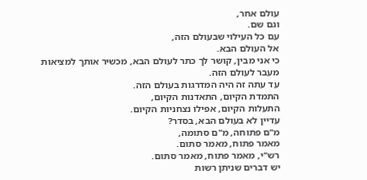עולם אחר,
וגם שם.
עם כל העילוי שבעולם הזה,
אל העולם הבא.
כי אני מבין, קושר לך כתר לעולם הבא, מכשיר אותך למציאות
מעבר לעולם הזה.
עד עתה זה היה המדרגות בעולם הזה.
התמדת הקיום, התאדנות הקיום,
התעלות הקיום, אפילו נצחניות הקיום.
עדיין לא בעולם הבא, בסדר?
מ"ם פתוחה, מ"ם סתומה,
מאמר פתוח, מאמר סתום.
רש"י, מאמר פתוח, מאמר סתום.
יש דברים שניתן רשות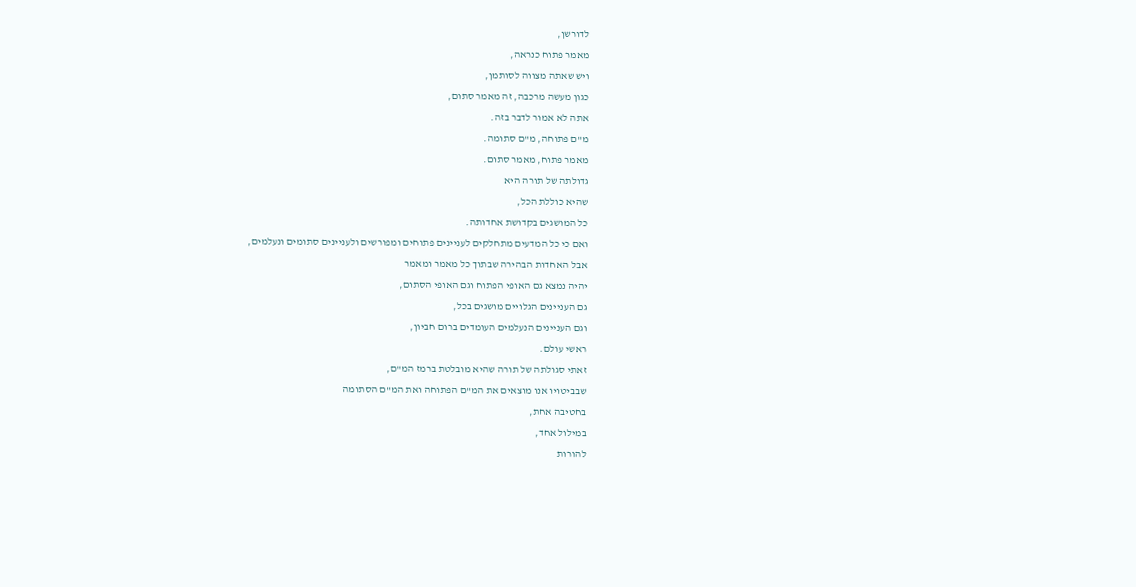לדורשן,
מאמר פתוח כנראה,
ויש שאתה מצווה לסותמן,
כגון מעשה מרכבה, זה מאמר סתום,
אתה לא אמור לדבר בזה.
מ"ם פתוחה, מ"ם סתומה.
מאמר פתוח, מאמר סתום.
גדולתה של תורה היא
שהיא כוללת הכל,
כל המושגים בקדושת אחדותה.
ואם כי כל המדעים מתחלקים לעניינים פתוחים ומפורשים ולעניינים סתומים ונעלמים,
אבל האחדות הבהירה שבתוך כל מאמר ומאמר
יהיה נמצא גם האופי הפתוח וגם האופי הסתום,
גם העניינים הגלויים מושגים בכל,
וגם העניינים הנעלמים העומדים ברום חביון,
ראשי עולם.
זאתי סגולתה של תורה שהיא מובלטת ברמז המ"ם,
שבביטויו אנו מוצאים את המ"ם הפתוחה ואת המ"ם הסתומה
בחטיבה אחת,
במילול אחד,
להורות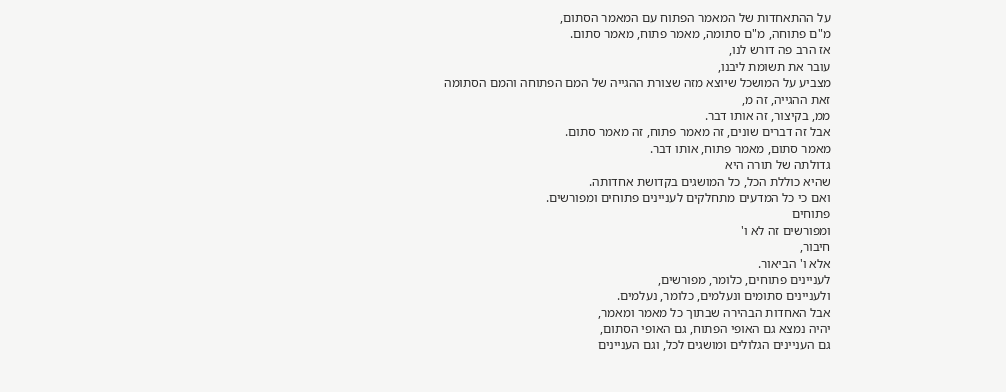על ההתאחדות של המאמר הפתוח עם המאמר הסתום,
מ"ם פתוחה, מ"ם סתומה, מאמר פתוח, מאמר סתום.
אז הרב פה דורש לנו,
עובר את תשומת ליבנו,
מצביע על המושכל שיוצא מזה שצורת ההגייה של המם הפתוחה והמם הסתומה
זאת ההגייה, זה מ,
ממ, בקיצור, זה אותו דבר.
אבל זה דברים שונים, זה מאמר פתוח, זה מאמר סתום.
מאמר סתום, מאמר פתוח, אותו דבר.
גדולתה של תורה היא
שהיא כוללת הכל, כל המושגים בקדושת אחדותה.
ואם כי כל המדעים מתחלקים לעניינים פתוחים ומפורשים.
פתוחים
ומפורשים זה לא ו'
חיבור,
אלא ו' הביאור.
לעניינים פתוחים, כלומר, מפורשים,
ולעניינים סתומים ונעלמים, כלומר, נעלמים.
אבל האחדות הבהירה שבתוך כל מאמר ומאמר,
יהיה נמצא גם האופי הפתוח, גם האופי הסתום,
גם העניינים הגלולים ומושגים לכל, וגם העניינים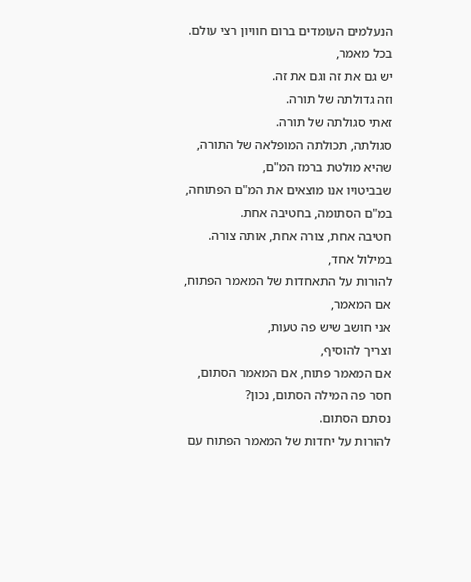הנעלמים העומדים ברום חוויון רצי עולם.
בכל מאמר,
יש גם את זה וגם את זה.
וזה גדולתה של תורה.
זאתי סגולתה של תורה.
סגולתה, תכולתה המופלאה של התורה,
שהיא מולטת ברמז המ"ם,
שבביטויו אנו מוצאים את המ"ם הפתוחה, במ"ם הסתומה, בחטיבה אחת.
חטיבה אחת, צורה אחת, אותה צורה.
במילול אחד,
להורות על התאחדות של המאמר הפתוח, אם המאמר,
אני חושב שיש פה טעות,
וצריך להוסיף,
אם המאמר פתוח, אם המאמר הסתום, חסר פה המילה הסתום, נכון?
נסתם הסתום.
להורות על יחדות של המאמר הפתוח עם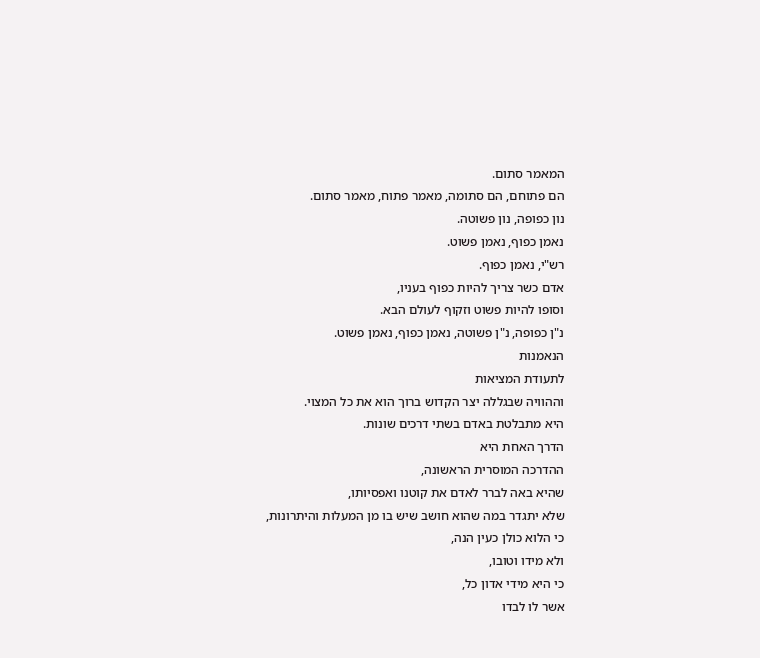המאמר סתום.
הם פתוחם, הם סתומה, מאמר פתוח, מאמר סתום.
נון כפופה, נון פשוטה.
נאמן כפוף, נאמן פשוט.
רש"י, נאמן כפוף.
אדם כשר צריך להיות כפוף בעניו,
וסופו להיות פשוט וזקוף לעולם הבא.
נ"ן כפופה, נ"ן פשוטה, נאמן כפוף, נאמן פשוט.
הנאמנות
לתעודת המציאות
וההוויה שבגללה יצר הקדוש ברוך הוא את כל המצוי.
היא מתבלטת באדם בשתי דרכים שונות.
הדרך האחת היא
ההדרכה המוסרית הראשונה,
שהיא באה לברר לאדם את קוטנו ואפסיותו,
שלא יתגדר במה שהוא חושב שיש בו מן המעלות והיתרונות,
כי הלוא כולן כעין הנה,
ולא מידו וטובו,
כי היא מידי אדון כל,
אשר לו לבדו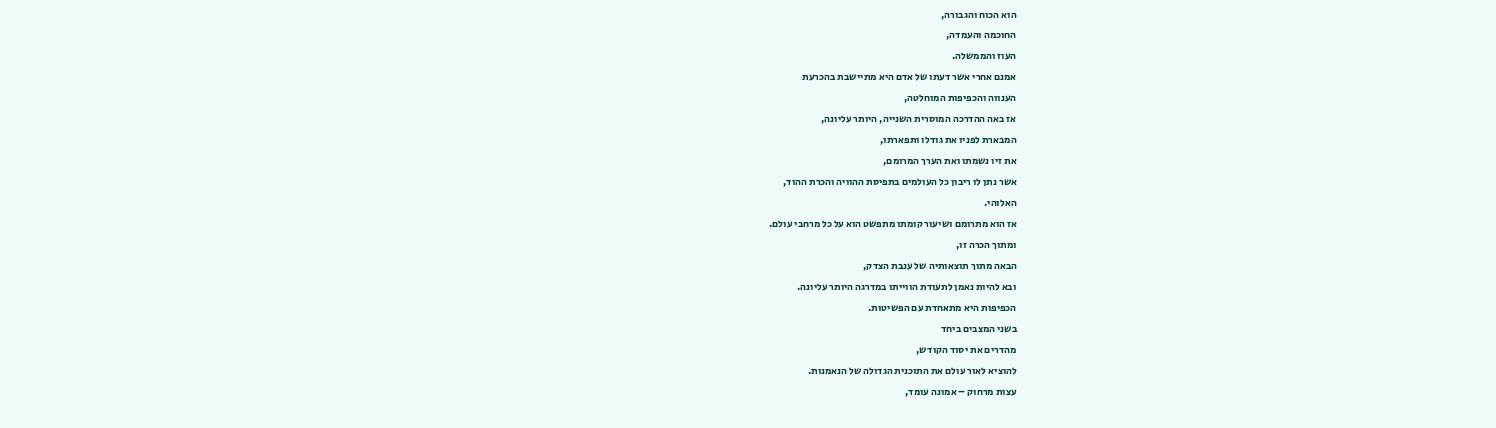הוא הכוח והגבורה,
החוכמה והעמדה,
העוז והממשלה.
אמנם אחרי אשר דעתו של אדם היא מתיישבת בהכרעת
הענווה והכפיפות המוחלטה,
אז באה ההדרכה המוסרית השנייה, היותר עליונה,
המבארת לפניו את גודלו ותפארתו,
את זיו נשמתו ואת הערך המרומם,
אשר נתן לו ריבון כל העולמים בתפיסת ההוויה והכרת ההוד,
האלוהי.
אז הוא מתרומם ושיעור קומתו מתפשט הוא על כל מרחבי עולם.
ומתוך הכרה זו,
הבאה מתוך תוצאותיה של ענבת הצדק,
ובא להיות נאמן לתעודת הווייתו במדרגה היותר עליונה.
הכפיפות היא מתאחדת עם הפשיטות.
בשני המצבים ביחד
מהדרים את יסוד הקודש,
להוציא לאור עולם את התוכנית הגדולה של הנאמנות.
עצות מרחוק – אמונה עומד,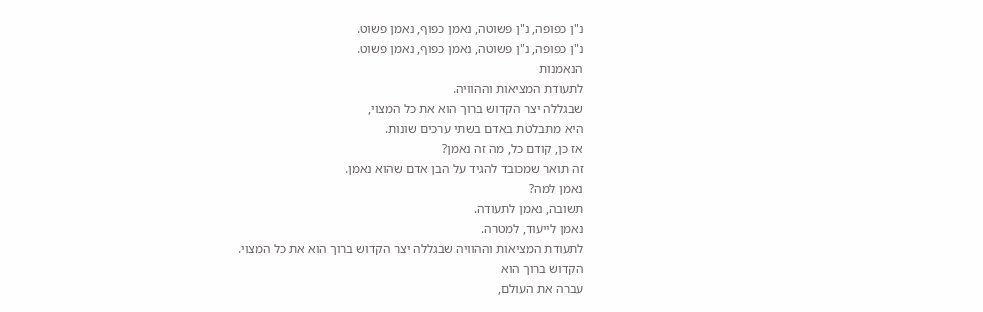נ"ן כפופה, נ"ן פשוטה, נאמן כפוף, נאמן פשוט.
נ"ן כפופה, נ"ן פשוטה, נאמן כפוף, נאמן פשוט.
הנאמנות
לתעודת המציאות וההוויה.
שבגללה יצר הקדוש ברוך הוא את כל המצוי,
היא מתבלטת באדם בשתי ערכים שונות.
אז כן, קודם כל, מה זה נאמן?
זה תואר שמכובד להגיד על הבן אדם שהוא נאמן.
נאמן למה?
תשובה, נאמן לתעודה.
נאמן לייעוד, למטרה.
לתעודת המציאות וההוויה שבגללה יצר הקדוש ברוך הוא את כל המצוי.
הקדוש ברוך הוא
עברה את העולם,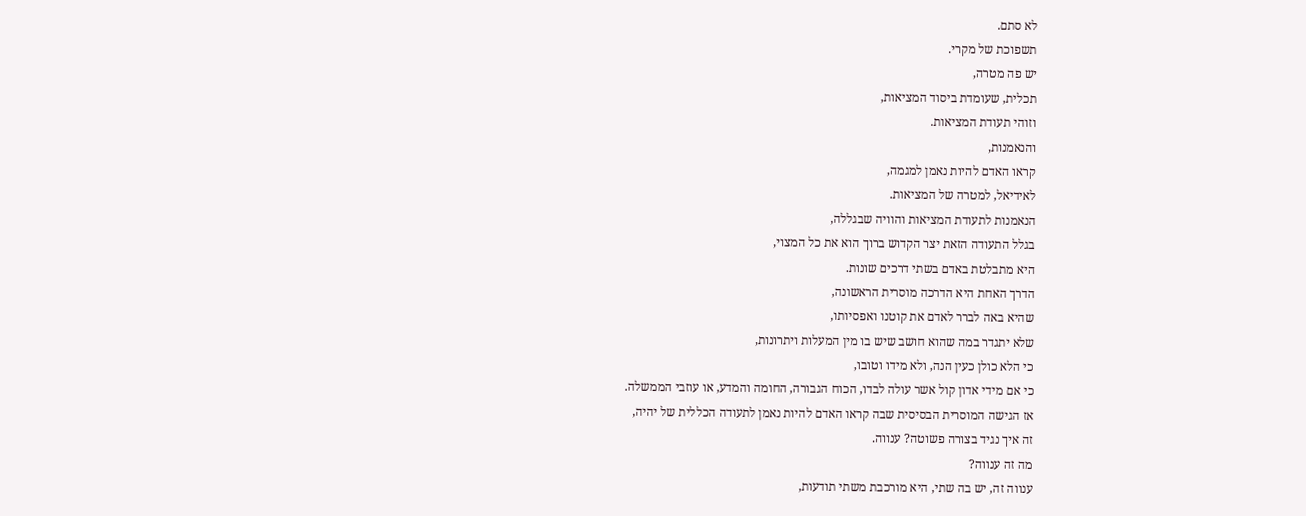לא סתם.
תשפוכת של מקרי.
יש פה מטרה,
תכלית, שעומדת ביסוד המציאות,
וזוהי תעודת המציאות.
והנאמנות,
קראו האדם להיות נאמן למגמה,
לאידיאל, למטרה של המציאות.
הנאמנות לתעודת המציאות והוויה שבגללה,
בגלל התעודה הזאת יצר הקדוש ברוך הוא את כל המצוי,
היא מתבלטת באדם בשתי דרכים שונות.
הדרך האחת היא הדרכה מוסרית הראשונה,
שהיא באה לברר לאדם את קוטנו ואפסיותו,
שלא יתגדר במה שהוא חושב שיש בו מין המעלות ויתרונות,
כי הלא כולן כעין הנה, ולא מידו וטובו,
כי אם מידי אדון קול אשר עולה לבדו, הכוח הגבורה, החומה והמדע, או עוזבי הממשלה.
אז הגישה המוסרית הבסיסית שבה קראו האדם להיות נאמן לתעודה הכללית של יהיה,
זה איך נגיד בצורה פשוטה? ענווה.
מה זה ענווה?
ענווה זה, יש בה שתי, היא מורכבת משתי תודעות,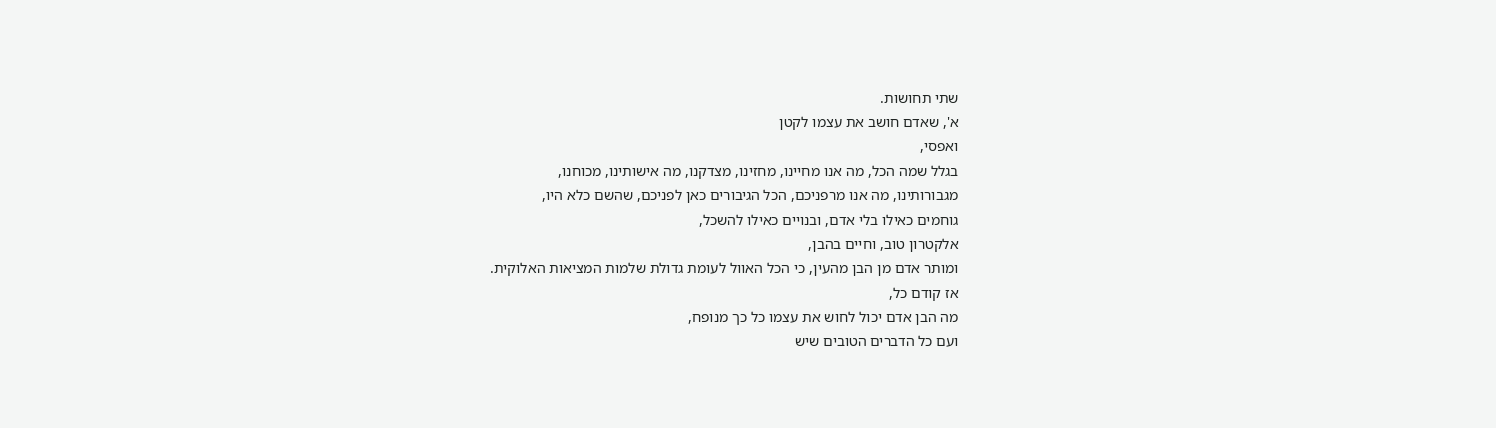שתי תחושות.
א', שאדם חושב את עצמו לקטן
ואפסי,
בגלל שמה הכל, מה אנו מחיינו, מחזינו, מצדקנו, מה אישותינו, מכוחנו,
מגבורותינו, מה אנו מרפניכם, הכל הגיבורים כאן לפניכם, שהשם כלא היו,
גוחמים כאילו בלי אדם, ובנויים כאילו להשכל,
אלקטרון טוב, וחיים בהבן,
ומותר אדם מן הבן מהעין, כי הכל האוול לעומת גדולת שלמות המציאות האלוקית.
אז קודם כל,
מה הבן אדם יכול לחוש את עצמו כל כך מנופח,
ועם כל הדברים הטובים שיש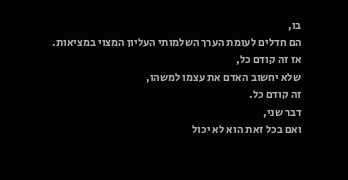בו,
הם חדלים לעומת הערך השלמותי העליון המצוי במציאות.
אז זה קודם כל,
שלא יחשוב האדם את עצמו למשהו,
זה קודם כל.
דבר שני,
ואם בכל זאת הוא לא יכול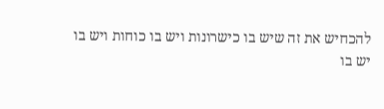להכחיש את זה שיש בו כישרונות ויש בו כוחות ויש בו
יש בו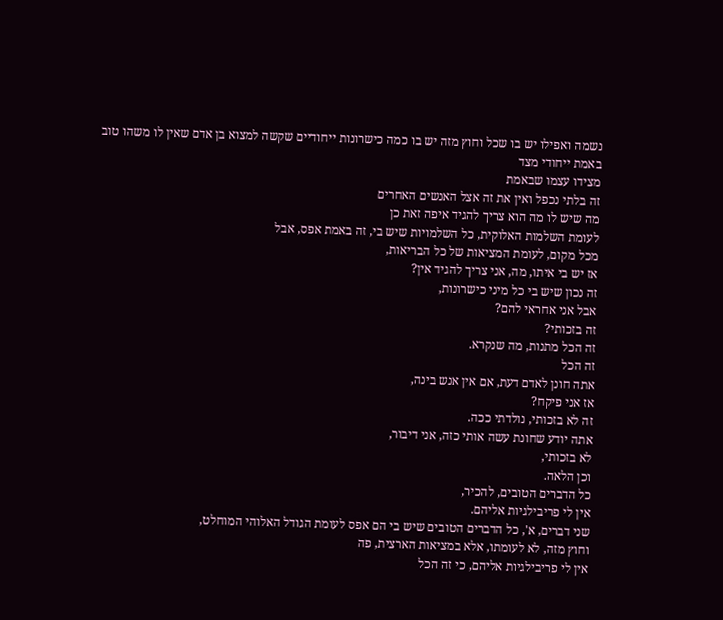נשמה ואפילו יש בו שכל וחוץ מזה יש בו כמה כישרונות ייחודיים שקשה למצוא בן אדם שאין לו משהו טוב באמת ייחודי מצד
מצידו עצמו שבאמת
זה בלתי נכפל ואין את זה אצל האנשים האחרים
מה שיש לו מה הוא צריך להגיד איפה זאת כן
לעומת השלמות האלוקית, כל השלמויות שיש בי, זה באמת אפס, אבל
מכל מקום, לעומת המציאות של כל הבריאות,
אז יש בי איתו, מה, אני צריך להגיד אין?
זה נכון שיש בי כל מיני כישרונות,
אבל אני אחראי להם?
זה בזכותי?
זה הכל מתנות, מה שנקרא.
זה הכל
אתה חונן לאדם דעת, אם אין אנש בינה,
אז אני פיקח?
זה לא בזכותי, נולדתי ככה.
אתה יודע שחונת עשה אותי כזה, אני דיבור,
לא בזכותי,
וכן הלאה.
כל הדברים הטובים, להכיר,
אין לי פריבילגיות אליהם.
שני דברים, א', כל הדברים הטובים שיש בי הם אפס לעומת הגודל האלוהי המוחלט,
וחוץ מזה, לא לעומתו, אלא במציאות הארצית, פה
אין לי פריבילגיות אליהם, כי זה הכל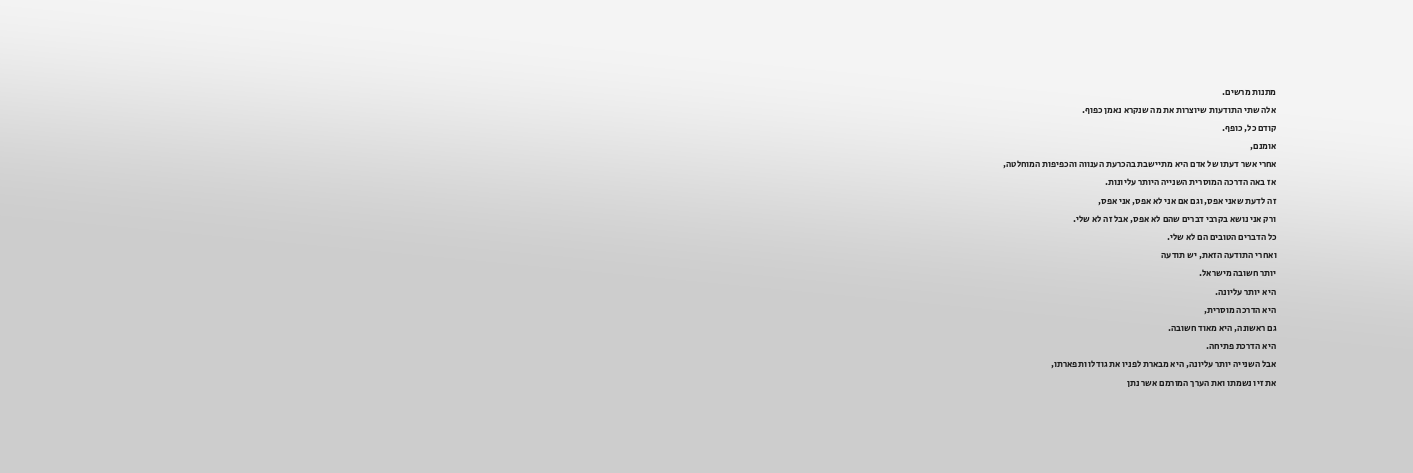מתנות מרשים.
אלה שתי התודעות שיוצרות את מה שנקרא נאמן כפוף.
קודם כל, כופף.
אומנם,
אחרי אשר דעתו של אדם היא מתיישבת בהכרעת הענווה והכפיפות המוחלטה,
אז באה הדרכה המוסרית השנייה היותר עליונות.
זה לדעת שאני אפס, וגם אם אני לא אפס, אני אפס,
ורק אני נושא בקרבי דברים שהם לא אפס, אבל זה לא שלי.
כל הדברים הטובים הם לא שלי.
ואחרי התודעה הזאת, יש תודעה
יותר חשובה מישראל.
היא יותר עליונה.
היא הדרכה מוסרית,
גם ראשונה, היא מאוד חשובה.
היא הדרכת פתיחה.
אבל השנייה יותר עליונה, היא מבארת לפניו את גודלו ותפארתו,
את זיו נשמתו ואת הערך המורמם אשר נתן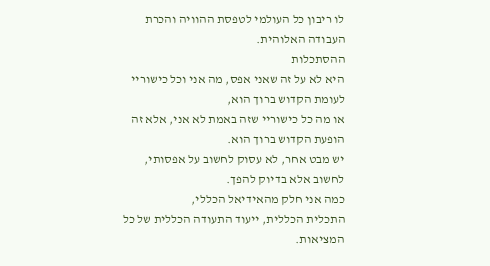לו ריבון כל העולמי לטפסת ההוויה והכרת העבודה האלוהית.
ההסתכלות
היא לא על זה שאני אפס, מה אני וכל כישוריי לעומת הקדוש ברוך הוא,
או מה כל כישוריי שזה באמת לא אני, אלא זה הופעת הקדוש ברוך הוא.
יש מבט אחר, לא עסוק לחשוב על אפסותי,
לחשוב אלא בדיוק להפך.
כמה אני חלק מהאידיאל הכללי,
התכלית הכללית, ייעוד התעודה הכללית של כל המציאות.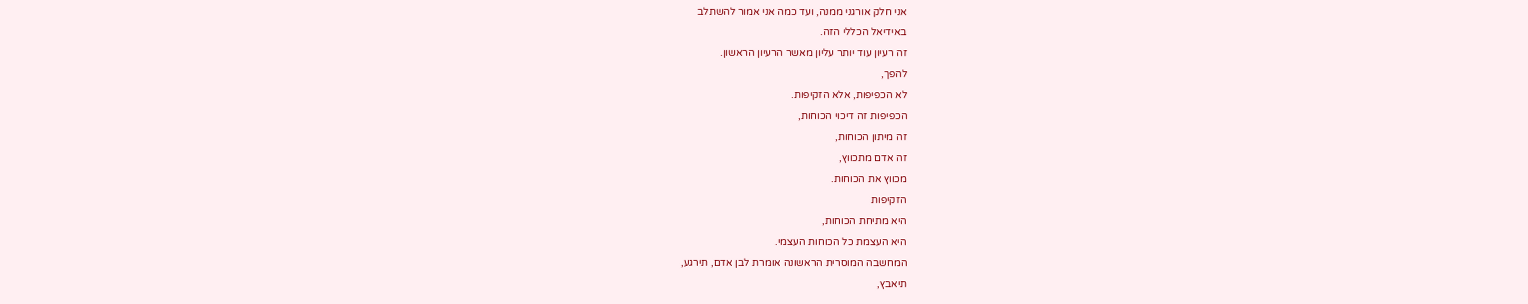אני חלק אורגני ממנה, ועד כמה אני אמור להשתלב
באידיאל הכללי הזה.
זה רעיון עוד יותר עליון מאשר הרעיון הראשון.
להפך,
לא הכפיפות, אלא הזקיפות.
הכפיפות זה דיכוי הכוחות,
זה מיתון הכוחות,
זה אדם מתכווץ,
מכווץ את הכוחות.
הזקיפות
היא מתיחת הכוחות,
היא העצמת כל הכוחות העצמי.
המחשבה המוסרית הראשונה אומרת לבן אדם, תירגע,
תיאבץ,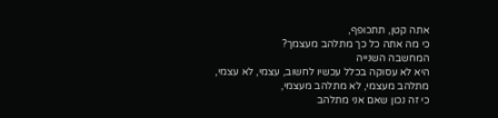אתה קטן, תתכופף,
כי מה אתה כל כך מתלהב מעצמך?
המחשבה השנייה
היא לא עסוקה בכלל עכשיו לחשוב, עצמי, לא עצמי,
מתלהב מעצמי, לא מתלהב מעצמי,
כי זה נכון שאם אני מתלהב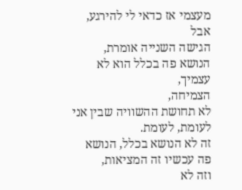מעצמי אז כדאי לי להירגע,
אבל
הגישה השנייה אומרת,
הנושא פה בכלל הוא לא עצמיך,
הצמיחה,
לא תחושת ההשוויה שבין אני לעומת, לעומת.
זה לא הנושא בכלל, הנושא פה עכשיו זה המציאות,
וזה לא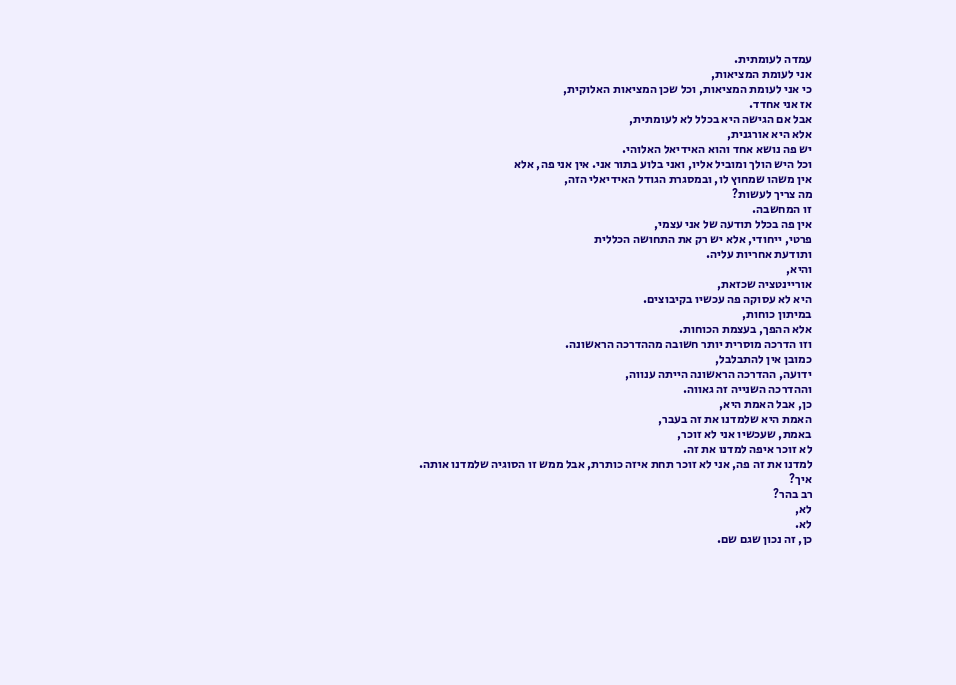עמדה לעומתית.
אני לעומת המציאות,
כי אני לעומת המציאות, וכל שכן המציאות האלוקית,
אז אני אחדד.
אבל אם הגישה היא בכלל לא לעומתית,
אלא היא אורגנית,
יש פה נושא אחד והוא האידיאל האלוהי.
וכל היש הולך ומוביל אליו, ואני בלוע בתור אני. אין אני פה, אלא
אין משהו שמחוץ לו, ובמסגרת הגודל האידיאלי הזה,
מה צריך לעשות?
זו המחשבה.
אין פה בכלל תודעה של אני עצמי,
פרטי, ייחודי, אלא יש רק את התחושה הכללית
ותודעת אחריות עליה.
והיא,
אוריינטציה שכזאת,
היא לא עסוקה פה עכשיו בקיבוצים.
במיתון כוחות,
אלא ההפך, בעצמת הכוחות.
וזו הדרכה מוסרית יותר חשובה מההדרכה הראשונה.
כמובן אין להתבלבל,
ידועה, ההדרכה הראשונה הייתה ענווה,
וההדרכה השנייה זה גאווה.
כן, אבל האמת היא,
האמת היא שלמדנו את זה בעבר,
באמת, שעכשיו אני לא זוכר,
לא זוכר איפה למדנו את זה.
למדנו את זה פה, אני לא זוכר תחת איזה כותרת, אבל ממש זו הסוגיה שלמדנו אותה.
איך?
רב בהר?
לא,
לא.
כן, זה נכון שגם שם.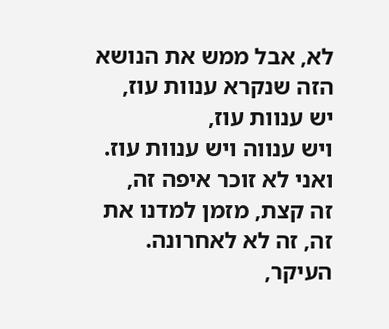לא, אבל ממש את הנושא הזה שנקרא ענוות עוז,
יש ענוות עוז,
ויש ענווה ויש ענוות עוז.
ואני לא זוכר איפה זה,
זה קצת, מזמן למדנו את זה, זה לא לאחרונה.
העיקר,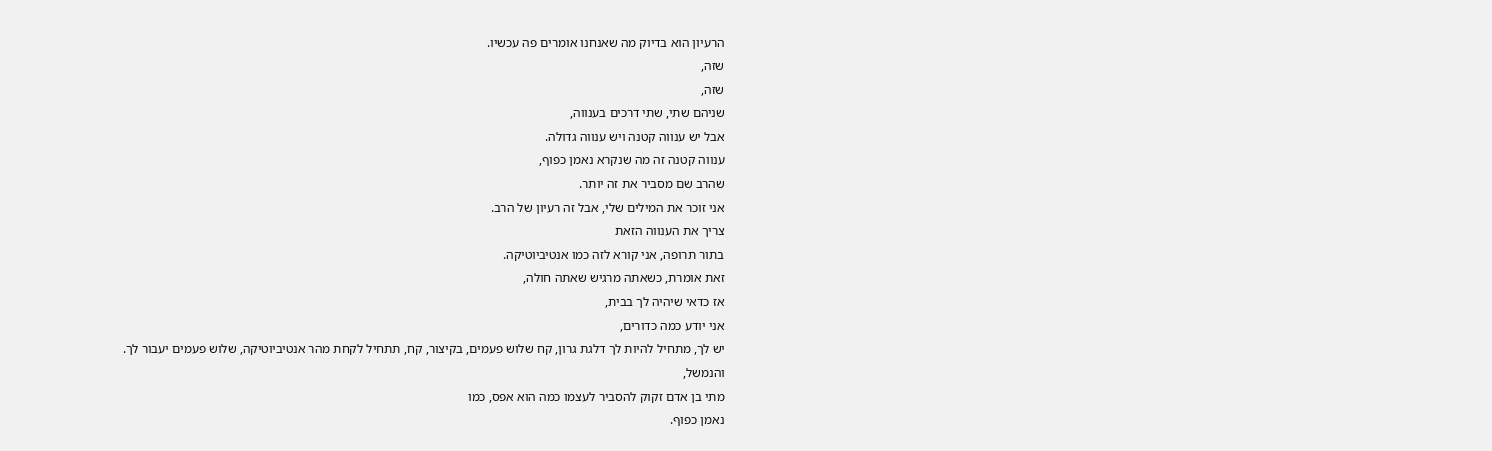הרעיון הוא בדיוק מה שאנחנו אומרים פה עכשיו.
שזה,
שזה,
שניהם שתי, שתי דרכים בענווה,
אבל יש ענווה קטנה ויש ענווה גדולה.
ענווה קטנה זה מה שנקרא נאמן כפוף,
שהרב שם מסביר את זה יותר.
אני זוכר את המילים שלי, אבל זה רעיון של הרב.
צריך את הענווה הזאת
בתור תרופה, אני קורא לזה כמו אנטיביוטיקה.
זאת אומרת, כשאתה מרגיש שאתה חולה,
אז כדאי שיהיה לך בבית,
אני יודע כמה כדורים,
יש לך, מתחיל להיות לך דלגת גרון, קח שלוש פעמים, בקיצור, קח, תתחיל לקחת מהר אנטיביוטיקה, שלוש פעמים יעבור לך.
והנמשל,
מתי בן אדם זקוק להסביר לעצמו כמה הוא אפס, כמו
נאמן כפוף.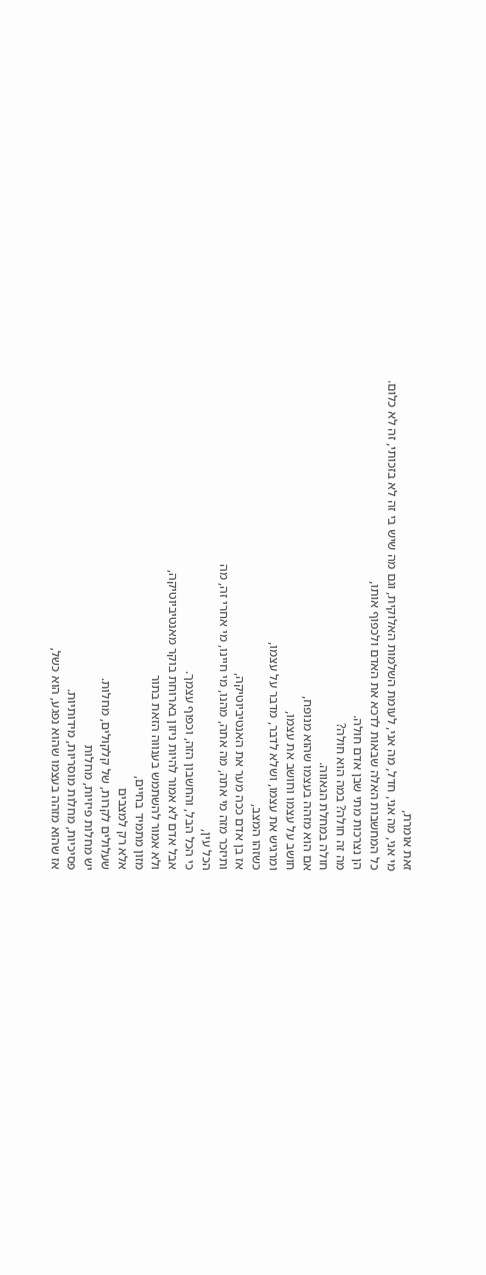זאת אומרת,
מי אני, מה אני, חדל, מה אני, לעומת השלמות האלוקית, וגם מה שיש בי זה לא בזכותי, זה לא כלום.
כל המחשבות האלה שבאות לדכא את האדם ולכפוף אותו,
הן נצרכות מתי שבן אדם חולה.
מה זה חולה? במה הוא חולה?
חולה במחלת הגאווה.
אם הוא מזהה בעצמו שהוא מנופח,
חושב על עצמו וחושב את עצמו,
ומרגיש את עצמו, ושלא לדבר, מדבר על עצמו,
כשזהו המצב,
אז בן אדם ככה מער את האנטיביוטיקה,
ותיזכר מזה מי אתה, מה אתה, מהנו, מי חיינו, מי אחרי זה, מה
הכל עין,
כי הכל הבל, והחשבון הזה, וכפוף עצמך.
אבל אדם לא אמור להיות ניזון בארוחת בוקר מאנטיביוטיקה,
ולא אמור להשתמש בענווה הזאת בתור
מזון מתמיד בחיים,
אלא רק למצבים
שעלולים לקרות, של קלקולים, מחלות.
יש מחלות פיזיות, מחלות
פסיכיות, מחלות מוסריות, מידותיות.
אז שהוא מזהה בעצמו שהוא נפגע, הוא כשל,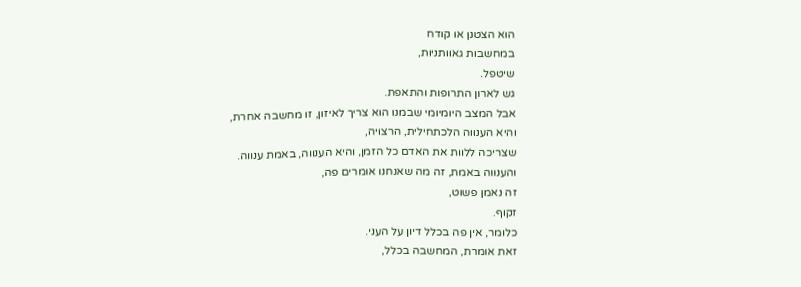הוא הצטנן או קודח
במחשבות גאוותניות,
שיטפל.
גש לארון התרופות והתאפת.
אבל המצב היומיומי שבמנו הוא צריך לאיזון, זו מחשבה אחרת,
והיא הענווה הלכתחילית, הרצויה,
שצריכה ללוות את האדם כל הזמן, והיא הענווה, באמת ענווה.
והענווה באמת, זה מה שאנחנו אומרים פה,
זה נאמן פשוט,
זקוף.
כלומר, אין פה בכלל דיון על העני.
זאת אומרת, המחשבה בכלל,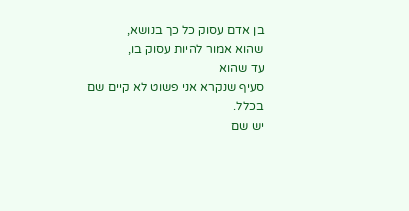בן אדם עסוק כל כך בנושא,
שהוא אמור להיות עסוק בו,
עד שהוא
סעיף שנקרא אני פשוט לא קיים שם בכלל.
יש שם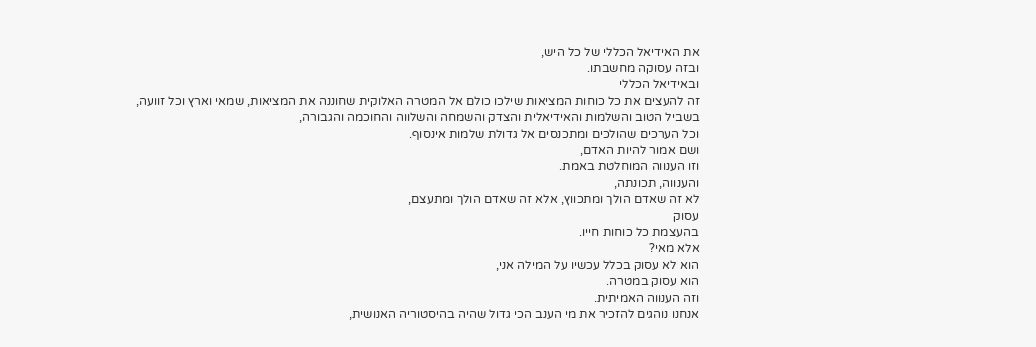את האידיאל הכללי של כל היש,
ובזה עסוקה מחשבתו.
ובאידיאל הכללי
זה להעצים את כל כוחות המציאות שילכו כולם אל המטרה האלוקית שחוננה את המציאות, שמאי וארץ וכל זוועה,
בשביל הטוב והשלמות והאידיאלית והצדק והשמחה והשלווה והחוכמה והגבורה,
וכל הערכים שהולכים ומתכנסים אל גדולת שלמות אינסוף.
ושם אמור להיות האדם,
וזו הענווה המוחלטת באמת.
והענווה, תכונתה,
לא זה שאדם הולך ומתכווץ, אלא זה שאדם הולך ומתעצם,
עסוק
בהעצמת כל כוחות חייו.
אלא מאי?
הוא לא עסוק בכלל עכשיו על המילה אני,
הוא עסוק במטרה.
וזה הענווה האמיתית.
אנחנו נוהגים להזכיר את מי הענב הכי גדול שהיה בהיסטוריה האנושית,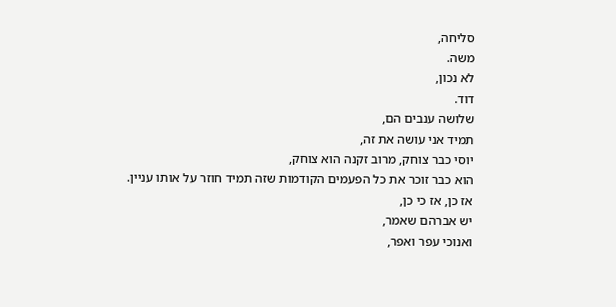סליחה,
משה.
לא נכון,
דוד.
שלושה ענבים הם,
תמיד אני עושה את זה,
יוסי כבר צוחק, מרוב זקנה הוא צוחק,
הוא כבר זוכר את כל הפעמים הקודמות שזה תמיד חוזר על אותו עניין.
אז כן, אז כי כן,
יש אברהם שאמר,
ואנוכי עפר ואפר,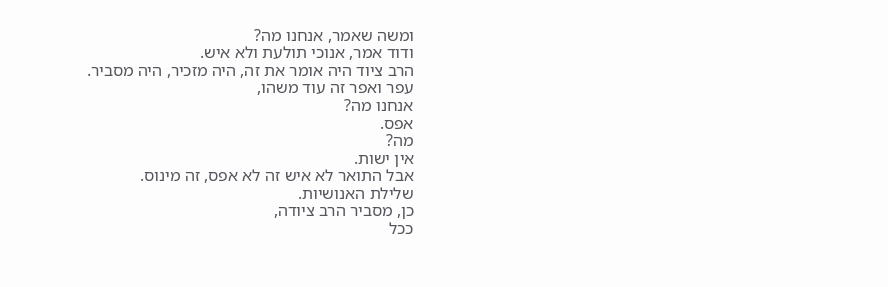ומשה שאמר, אנחנו מה?
ודוד אמר, אנוכי תולעת ולא איש.
הרב ציוד היה אומר את זה, היה מזכיר, היה מסביר.
עפר ואפר זה עוד משהו,
אנחנו מה?
אפס.
מה?
אין ישות.
אבל התואר לא איש זה לא אפס, זה מינוס.
שלילת האנושיות.
כן, מסביר הרב ציודה,
ככל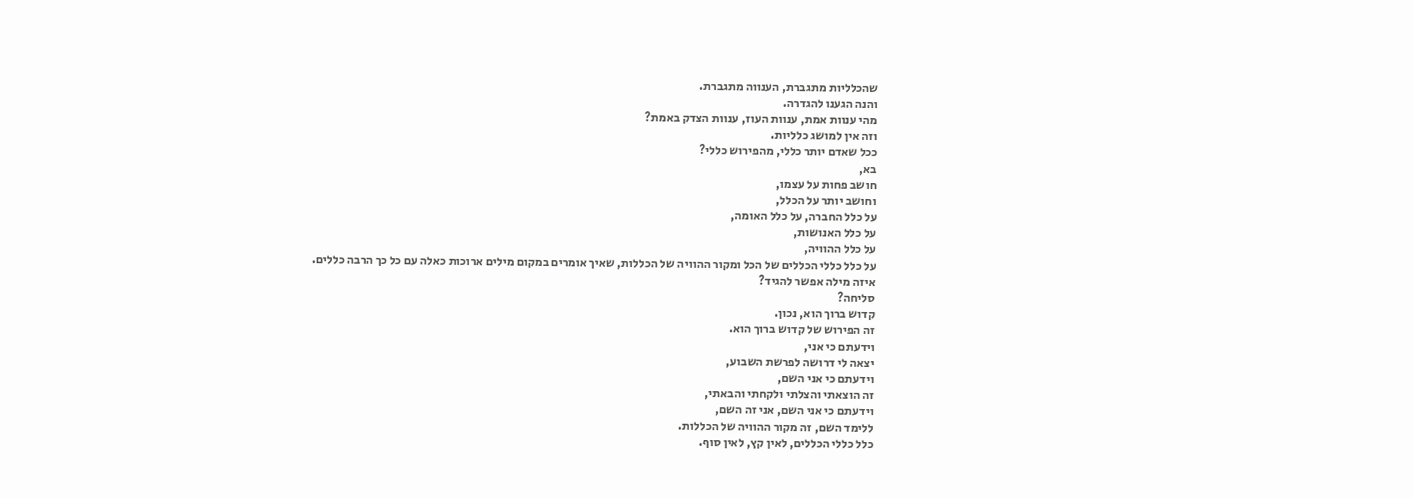שהכלליות מתגברת, הענווה מתגברת.
והנה הגענו להגדרה.
מהי ענוות אמת, ענוות העוז, ענוות הצדק באמת?
וזה אין למושג כלליות.
ככל שאדם יותר כללי, מהפירוש כללי?
בא,
חושב פחות על עצמו,
וחושב יותר על הכלל,
על כלל החברה, על כלל האומה,
על כלל האנושות,
על כלל ההוויה,
על כלל כללי הכללים של הכל ומקור ההוויה של הכללות, שאיך אומרים במקום מילים ארוכות כאלה עם כל כך הרבה כללים.
איזה מילה אפשר להגיד?
סליחה?
קדוש ברוך הוא, נכון.
זה הפירוש של קדוש ברוך הוא.
וידעתם כי אני,
יצאה לי דרושה לפרשת השבוע,
וידעתם כי אני השם,
זה הוצאתי והצלתי ולקחתי והבאתי,
וידעתם כי אני השם, אני זה השם,
ללימד השם, זה מקור ההוויה של הכללות.
כלל כללי הכללים, לאין קץ, לאין סוף.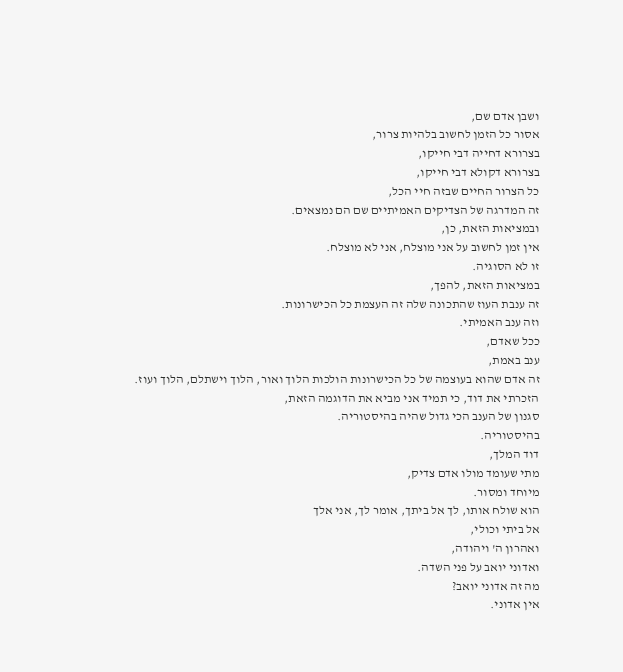ושבן אדם שם,
אסור כל הזמן לחשוב בלהיות צרור,
בצרורא דחייה דבי חייקו,
בצרורא דקולא דבי חייקו,
כל הצרור החיים שבזה חיי הכל,
זה המדרגה של הצדיקים האמיתיים שם הם נמצאים.
ובמציאות הזאת, כן,
אין זמן לחשוב על אני מוצלח, אני לא מוצלח.
זו לא הסוגיה.
במציאות הזאת, להפך,
זה ענבת העוז שהתכונה שלה זה העצמת כל הכישרונות.
וזה ענב האמיתי.
ככל שאדם,
ענב באמת,
זה אדם שהוא בעוצמה של כל הכישרונות הולכות הלוך ואור, הלוך וישתלם, הלוך ועוז.
הזכרתי את דוד, כי תמיד אני מביא את הדוגמה הזאת,
סגנון של הענב הכי גדול שהיה בהיסטוריה.
בהיסטוריה.
דוד המלך,
מתי שעומד מולו אדם צדיק,
מיוחד ומסור.
הוא שולח אותו, לך אל ביתך, אומר לך, אני אלך
אל ביתי וכולי,
ואהרון ה' ויהודה,
ואדוני יואב על פני השדה.
מה זה אדוני יואב?
אין אדוני.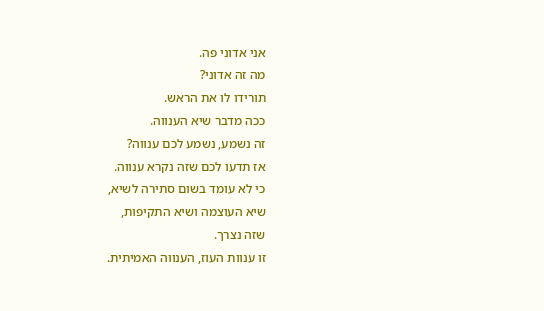אני אדוני פה.
מה זה אדוני?
תורידו לו את הראש.
ככה מדבר שיא הענווה.
זה נשמע, נשמע לכם ענווה?
אז תדעו לכם שזה נקרא ענווה.
כי לא עומד בשום סתירה לשיא,
שיא העוצמה ושיא התקיפות,
שזה נצרך.
זו ענוות העוז, הענווה האמיתית.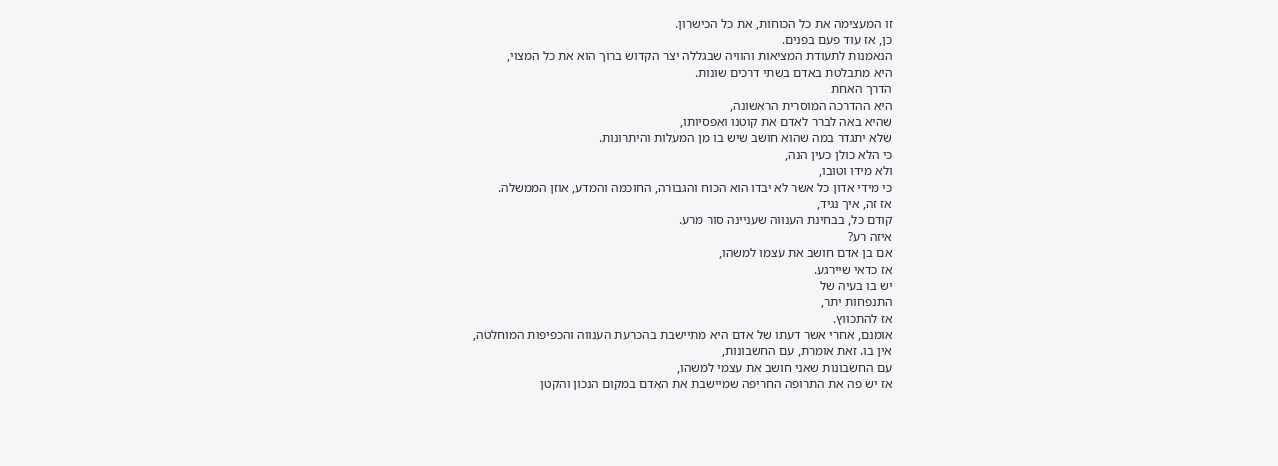זו המעצימה את כל הכוחות, את כל הכישרון.
כן, אז עוד פעם בפנים.
הנאמנות לתעודת המציאות והוויה שבגללה יצר הקדוש ברוך הוא את כל המצוי,
היא מתבלטת באדם בשתי דרכים שונות.
הדרך האחת
היא ההדרכה המוסרית הראשונה,
שהיא באה לברר לאדם את קוטנו ואפסיותו,
שלא יתגדר במה שהוא חושב שיש בו מן המעלות והיתרונות.
כי הלא כולן כעין הנה,
ולא מידו וטובו,
כי מידי אדון כל אשר לא יבדו הוא הכוח והגבורה, החוכמה והמדע, אוזן הממשלה.
אז זה, איך נגיד,
קודם כל, בבחינת הענווה שעניינה סור מרע.
איזה רע?
אם בן אדם חושב את עצמו למשהו,
אז כדאי שיירגע.
יש בו בעיה של
התנפחות יתר,
אז להתכווץ.
אומנם, אחרי אשר דעתו של אדם היא מתיישבת בהכרעת הענווה והכפיפות המוחלטה,
אין בו. זאת אומרת, עם החשבונות,
עם החשבונות שאני חושב את עצמי למשהו,
אז יש פה את התרופה החריפה שמיישבת את האדם במקום הנכון והקטן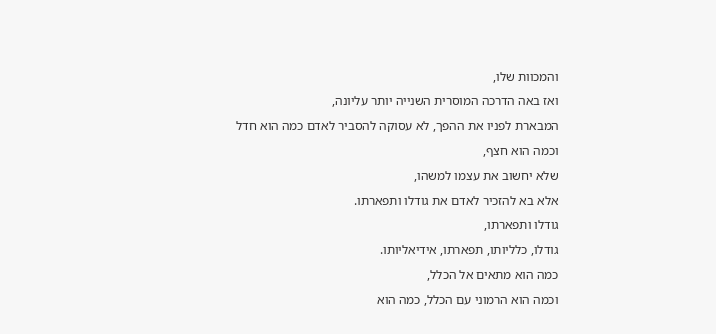והמכוות שלו,
ואז באה הדרכה המוסרית השנייה יותר עליונה,
המבארת לפניו את ההפך, לא עסוקה להסביר לאדם כמה הוא חדל
וכמה הוא חצף,
שלא יחשוב את עצמו למשהו,
אלא בא להזכיר לאדם את גודלו ותפארתו.
גודלו ותפארתו,
גודלו, כלליותו, תפארתו, אידיאליותו.
כמה הוא מתאים אל הכלל,
וכמה הוא הרמוני עם הכלל, כמה הוא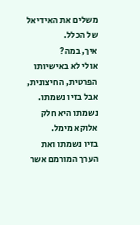משלים את האידיאל של הכלל.
איך, במה?
אולי לא באישיותו הפרטית, החיצונית,
אבל בזיו נשמתו.
נשמתו היא חלק אלוקא מימל.
בזיו נשמתו ואת הערך המורמם אשר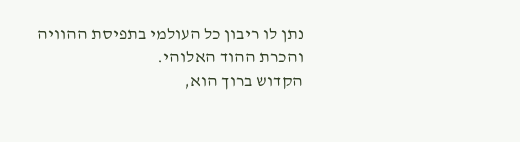נתן לו ריבון כל העולמי בתפיסת ההוויה והכרת ההוד האלוהי.
הקדוש ברוך הוא,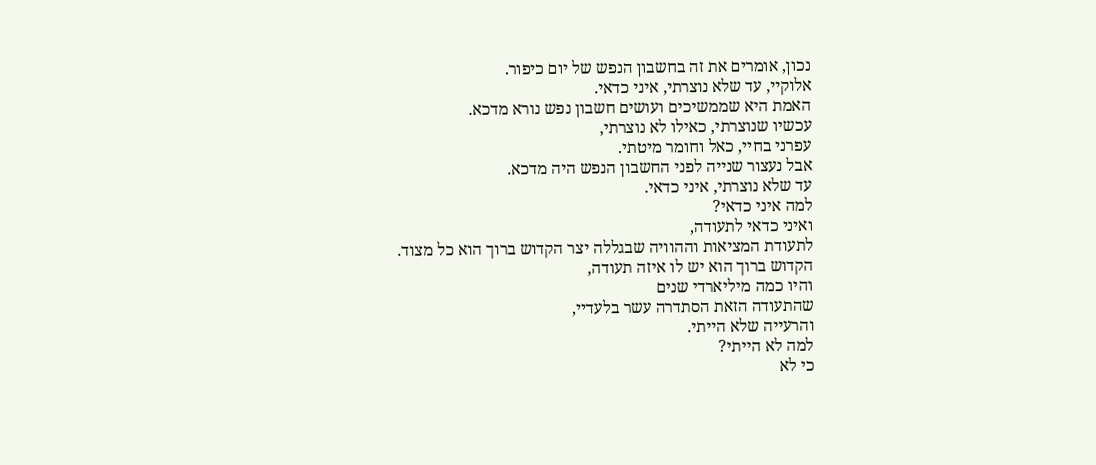נכון, אומרים את זה בחשבון הנפש של יום כיפור.
אלוקיי, עד שלא נוצרתי, איני כדאי.
האמת היא שממשיכים ועושים חשבון נפש נורא מדכא.
עכשיו שנוצרתי, כאילו לא נוצרתי,
עפרני בחיי, כאל וחומר מיטתי.
אבל נעצור שנייה לפני החשבון הנפש היה מדכא.
עד שלא נוצרתי, איני כדאי.
למה איני כדאי?
ואיני כדאי לתעודה,
לתעודת המציאות וההוויה שבגללה יצר הקדוש ברוך הוא כל מצוד.
הקדוש ברוך הוא יש לו איזה תעודה,
והיו כמה מיליארדי שנים
שהתעודה הזאת הסתדרה עשר בלעדיי,
והרעייה שלא הייתי.
למה לא הייתי?
כי לא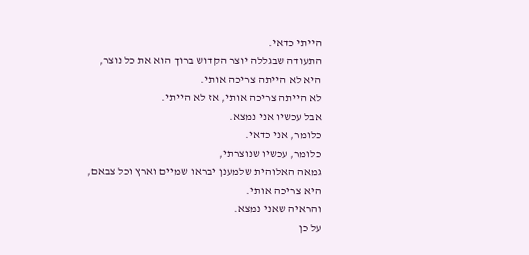הייתי כדאי.
התעודה שבגללה יוצר הקדוש ברוך הוא את כל נוצר,
היא לא הייתה צריכה אותי.
לא הייתה צריכה אותי, אז לא הייתי.
אבל עכשיו אני נמצא.
כלומר, אני כדאי.
כלומר, עכשיו שנוצרתי,
גמאה האלוהית שלמענן יבראו שמיים וארץ וכל צבאם,
היא צריכה אותי.
והראיה שאני נמצא.
על כן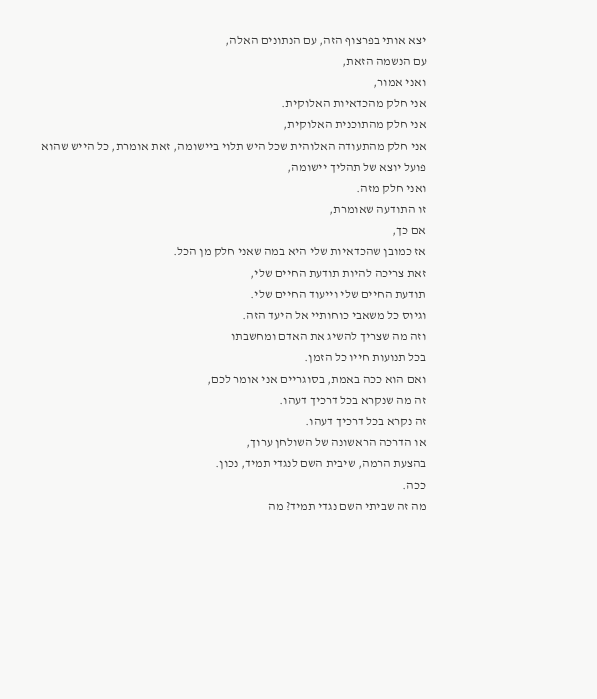יצא אותי בפרצוף הזה, עם הנתונים האלה,
עם הנשמה הזאת,
ואני אמור,
אני חלק מהכדאיות האלוקית.
אני חלק מהתוכנית האלוקית,
אני חלק מהתעודה האלוהית שכל היש תלוי ביישומה, זאת אומרת, כל הייש שהוא פועל יוצא של תהליך יישומה,
ואני חלק מזה.
זו התודעה שאומרת,
אם כך,
אז כמובן שהכדאיות שלי היא במה שאני חלק מן הכל.
זאת צריכה להיות תודעת החיים שלי,
תודעת החיים שלי וייעוד החיים שלי.
וגיוס כל משאבי כוחותיי אל היעד הזה.
וזה מה שצריך להשיג את האדם ומחשבתו
בכל תנועות חייו כל הזמן.
ואם הוא ככה באמת, בסוגריים אני אומר לכם,
זה מה שנקרא בכל דרכיך דעהו.
זה נקרא בכל דרכיך דעהו.
או הדרכה הראשונה של השולחן ערוך,
בהצעת הרמה, שיבית השם לנגדי תמיד, נכון.
ככה.
מה זה שביתי השם נגדי תמיד? מה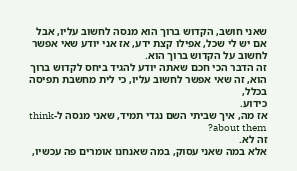שאני חושב, הקדוש ברוך הוא מנסה לחשוב עליו, אבל אם יש לי שכל, אפילו קצת ידע, אז אני יודע שאי אפשר לחשוב על הקדוש ברוך הוא.
זה הדבר הכי חכם שאתה יודע להגיד ביחס לקדוש ברוך הוא, זה שאי אפשר לחשוב עליו, כי לית מחשבת תפיסה בכלל,
כידוע.
אז מה, איך שביתי השם נגדי תמיד, שאני מנסה ל-think about them?
זה לא.
אלא במה שאני עסוק, במה שאנחנו אומרים פה עכשיו,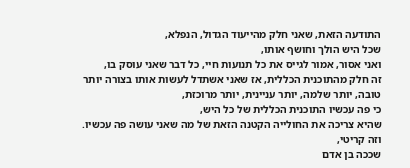התודעה הזאת, שאני חלק מהייעוד הגדול, הנפלא,
שכל היש הולך וחושף אותו,
ואני אסור, אמור לגייס את כל תנועות חיי, כל דבר שאני עוסק בו,
זה חלק מהתוכנית הכללית, אז שאני אשתדל לעשות אותו בצורה יותר טובה, יותר שלמה, יותר עניינית, יותר מרוכזת,
כי פה עכשיו התוכנית הכללית של כל היש,
שהיא צריכה את החולייה הקטנה הזאת של מה שאני עושה פה עכשיו.
וזה קריטי,
שככה בן אדם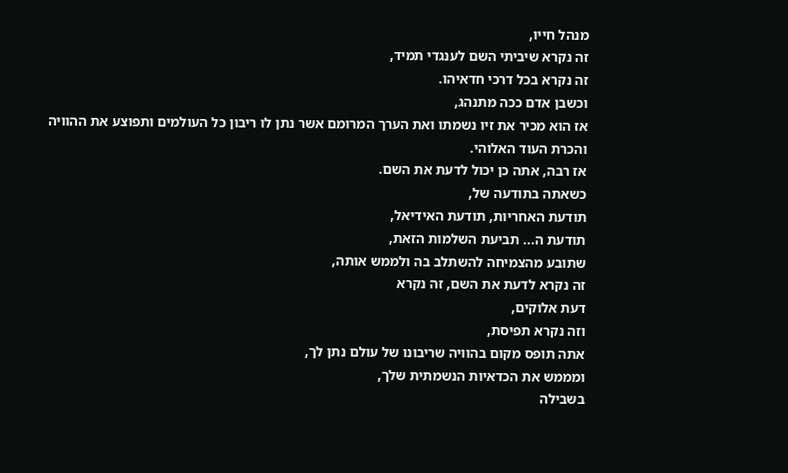מנהל חייו,
זה נקרא שיביתי השם לענגדי תמיד,
זה נקרא בכל דרכי חדאיהו.
וכשבן אדם ככה מתנהג,
אז הוא מכיר את זיו נשמתו ואת הערך המרומם אשר נתן לו ריבון כל העולמים ותפוצע את ההוויה
והכרת העוד האלוהי.
אז רבה, אתה כן יכול לדעת את השם.
כשאתה בתודעה של,
תודעת האחריות, תודעת האידיאל,
תודעת ה... תביעת השלמות הזאת,
שתובע מהצמיחה להשתלב בה ולממש אותה,
זה נקרא לדעת את השם, זה נקרא
דעת אלוקים,
וזה נקרא תפיסת,
אתה תופס מקום בהוויה שריבונו של עולם נתן לך,
ומממש את הכדאיות הנשמתית שלך,
בשבילה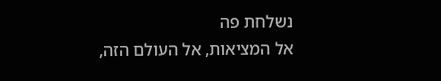נשלחת פה
אל המציאות, אל העולם הזה,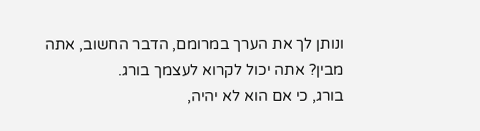ונותן לך את הערך במרומם, הדבר החשוב, אתה מבין? אתה יכול לקרוא לעצמך בורג.
בורג, כי אם הוא לא יהיה,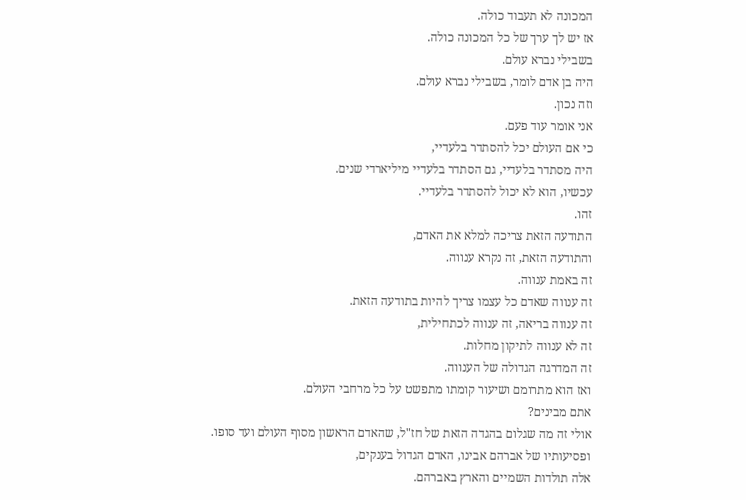המכונה לא תעבוד כולה.
אז יש לך ערך של כל המכונה כולה.
בשבילי נברא עולם.
היה בן אדם לומר, בשבילי נברא עולם.
וזה נכון.
אני אומר עוד פעם.
כי אם העולם יכל להסתדר בלעדיי,
היה מסתדר בלעדיי, גם הסתדר בלעדיי מיליארדי שנים.
עכשיו, הוא לא יכול להסתדר בלעדיי.
זהו.
התודעה הזאת צריכה למלא את האדם,
והתודעה הזאת, זה נקרא ענווה.
זה באמת ענווה.
זה ענווה שאדם כל עצמו צריך להיות בתודעה הזאת.
זה ענווה בריאה, זה ענווה לכתחילית,
זה לא ענווה לתיקון מחלות.
זה המדרגה הגדולה של הענווה.
ואז הוא מתרומם ושיעור קומתו מתפשט על כל מרחבי העולם.
אתם מבינים?
אולי זה מה שגלום בהגדה הזאת של חז"ל, שהאדם הראשון מסוף העולם ועד סופו.
ופסיעותיו של אברהם אבינו, האדם הגדול בענקים,
אלה תולדות השמיים והארץ באברהם.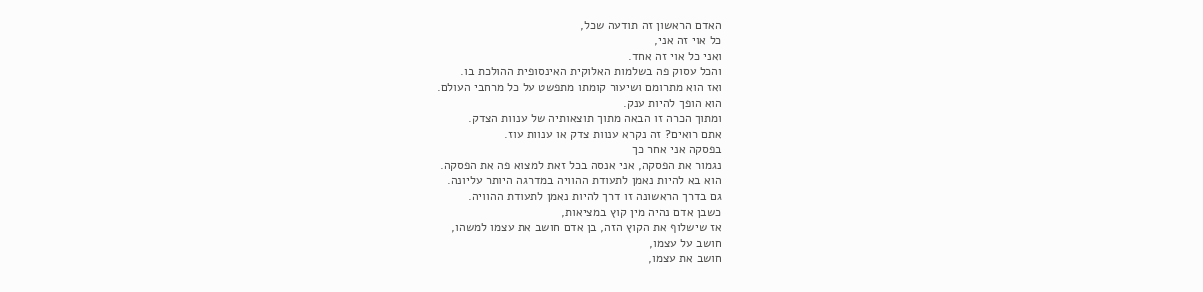האדם הראשון זה תודעה שכל,
כל אוי זה אני,
ואני כל אוי זה אחד.
והכל עסוק פה בשלמות האלוקית האינסופית ההולכת בו.
ואז הוא מתרומם ושיעור קומתו מתפשט על כל מרחבי העולם.
הוא הופך להיות ענק.
ומתוך הכרה זו הבאה מתוך תוצאותיה של ענוות הצדק.
אתם רואים? זה נקרא ענוות צדק או ענוות עוז.
בפסקה אני אחר כך
נגמור את הפסקה, אני אנסה בכל זאת למצוא פה את הפסקה.
הוא בא להיות נאמן לתעודת ההוויה במדרגה היותר עליונה.
גם בדרך הראשונה זו דרך להיות נאמן לתעודת ההוויה.
כשבן אדם נהיה מין קוץ במציאות,
אז שישלוף את הקוץ הזה, בן אדם חושב את עצמו למשהו,
חושב על עצמו,
חושב את עצמו,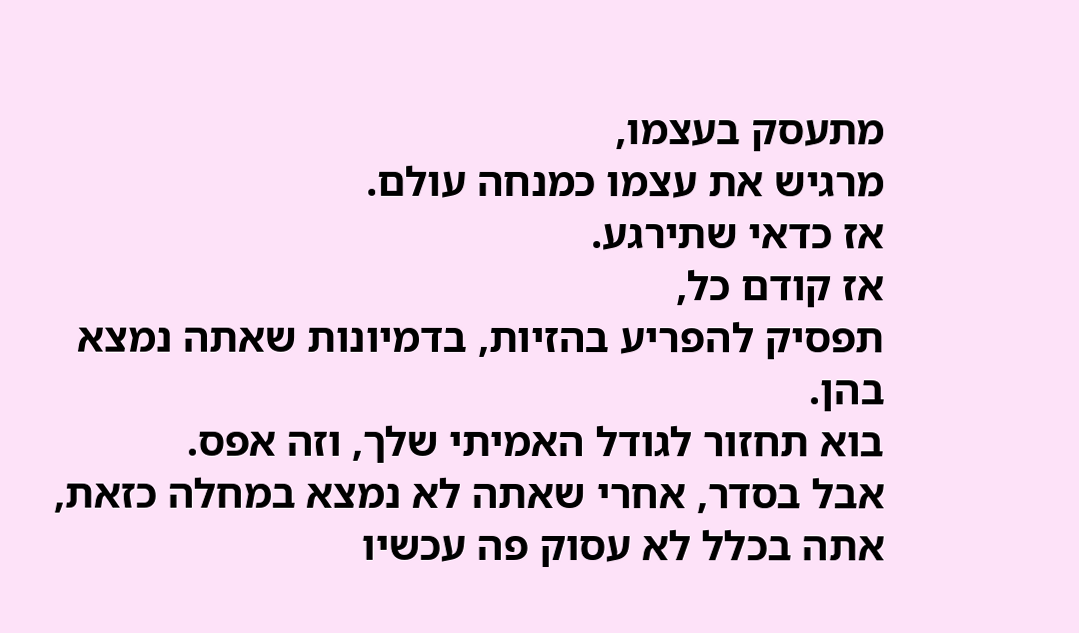מתעסק בעצמו,
מרגיש את עצמו כמנחה עולם.
אז כדאי שתירגע.
אז קודם כל,
תפסיק להפריע בהזיות, בדמיונות שאתה נמצא בהן.
בוא תחזור לגודל האמיתי שלך, וזה אפס.
אבל בסדר, אחרי שאתה לא נמצא במחלה כזאת,
אתה בכלל לא עסוק פה עכשיו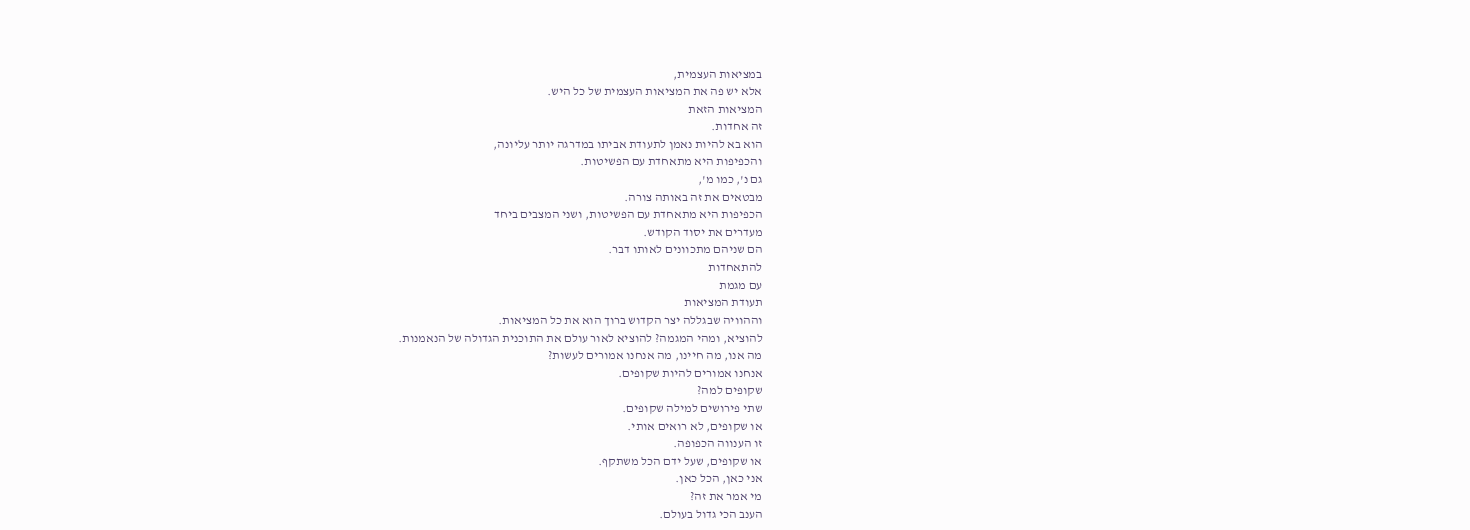במציאות העצמית,
אלא יש פה את המציאות העצמית של כל היש.
המציאות הזאת
זה אחדות.
הוא בא להיות נאמן לתעודת אביתו במדרגה יותר עליונה,
והכפיפות היא מתאחדת עם הפשיטות.
גם נ', כמו מ',
מבטאים את זה באותה צורה.
הכפיפות היא מתאחדת עם הפשיטות, ושני המצבים ביחד
מעדרים את יסוד הקודש.
הם שניהם מתכוונים לאותו דבר.
להתאחדות
עם מגמת
תעודת המציאות
וההוויה שבגללה יצר הקדוש ברוך הוא את כל המציאות.
להוציא, ומהי המגמה? להוציא לאור עולם את התוכנית הגדולה של הנאמנות.
מה אנו, מה חיינו, מה אנחנו אמורים לעשות?
אנחנו אמורים להיות שקופים.
שקופים למה?
שתי פירושים למילה שקופים.
או שקופים, לא רואים אותי.
זו הענווה הכפופה.
או שקופים, שעל ידם הכל משתקף.
אני כאן, הכל כאן.
מי אמר את זה?
הענב הכי גדול בעולם.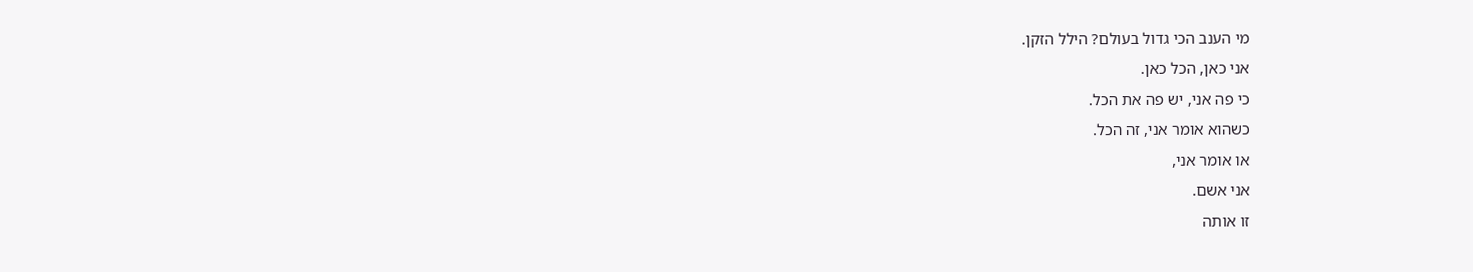מי הענב הכי גדול בעולם? הילל הזקן.
אני כאן, הכל כאן.
כי פה אני, יש פה את הכל.
כשהוא אומר אני, זה הכל.
או אומר אני,
אני אשם.
זו אותה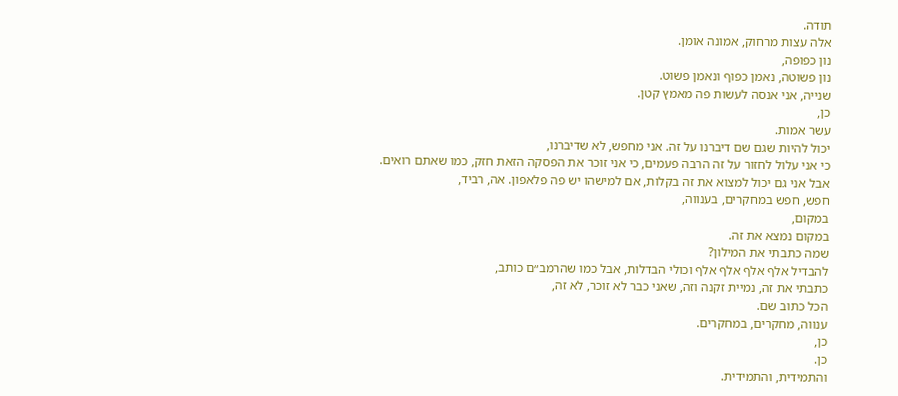תודה.
אלה עצות מרחוק, אמונה אומן.
נון כפופה,
נון פשוטה, נאמן כפוף ונאמן פשוט.
שנייה, אני אנסה לעשות פה מאמץ קטן.
כן,
עשר אמות.
יכול להיות שגם שם דיברנו על זה. אני מחפש, לא שדיברנו,
כי אני עלול לחזור על זה הרבה פעמים, כי אני זוכר את הפסקה הזאת חזק, כמו שאתם רואים.
אבל אני גם יכול למצוא את זה בקלות, אם למישהו יש פה פלאפון. אה, רביד,
חפש, חפש במחקרים, בענווה,
במקום,
במקום נמצא את זה.
שמה כתבתי את המילון?
להבדיל אלף אלף אלף אלף וכולי הבדלות, אבל כמו שהרמב״ם כותב,
כתבתי את זה, נמיית זקנה וזה, שאני כבר לא זוכר, לא זה,
הכל כתוב שם.
ענווה, מחקרים, במחקרים.
כן,
כן.
והתמידית, והתמידית.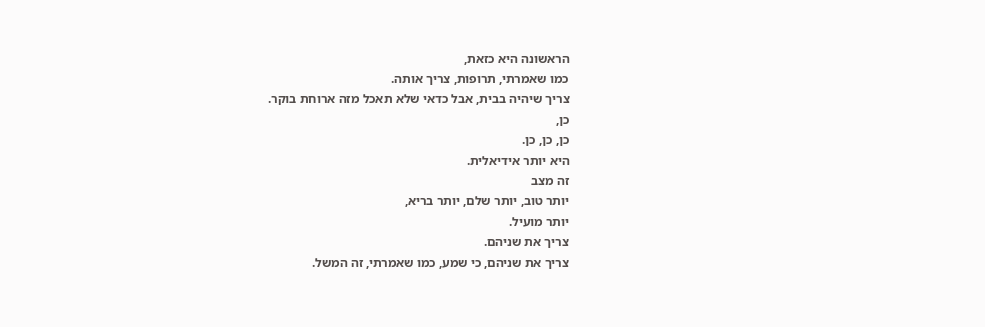הראשונה היא כזאת,
כמו שאמרתי, תרופות, צריך אותה.
צריך שיהיה בבית, אבל כדאי שלא תאכל מזה ארוחת בוקר.
כן,
כן, כן, כן.
היא יותר אידיאלית.
זה מצב
יותר טוב, יותר שלם, יותר בריא,
יותר מועיל.
צריך את שניהם.
צריך את שניהם, כי שמע, כמו שאמרתי, זה המשל.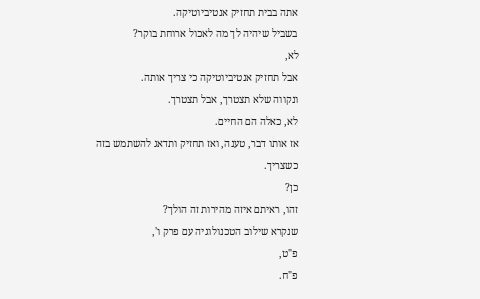אתה בבית תחזיק אנטיביוטיקה.
בשביל שיהיה לך מה לאכול ארוחת בוקר?
לא,
אבל תחזיק אנטיביוטיקה כי צריך אותה.
ונקווה שלא תצטרך, אבל תצטרך.
לא, כאלה הם החיים.
אז אותו דבר, טענה, ואז תחזיק ותדאג להשתמש בזה כשצריך.
כן?
זהו, ראיתם איזה מהירות זה הולך?
שנקרא שילוב הטכנולוגיה עם פרק ו',
פ"ט,
פ"ח.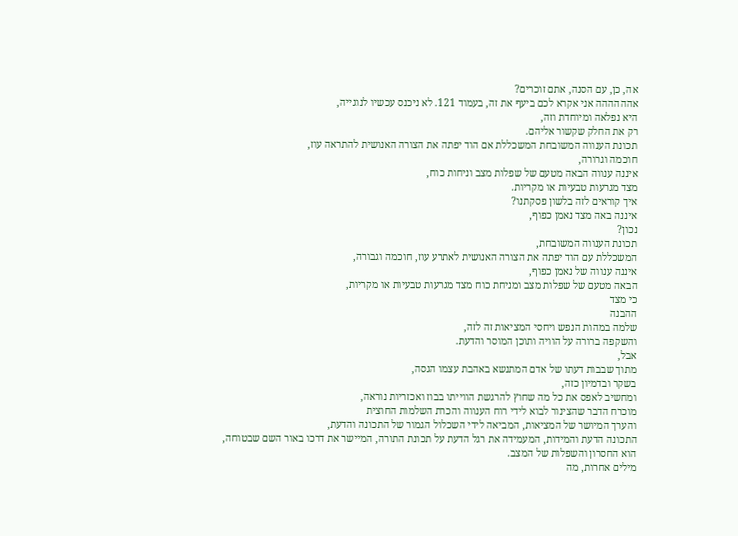אה, כן, עם הסנה, אתם זוכרים?
אהההההה אני אקרא לכם ביעף את זה, בעמוד 121. לא ניכנס עכשיו לנוגייה,
היא נפלאה ומיוחדת וזה,
רק את החלק שקשור אליהם.
תכונת הענווה המשובחת המשכללת אם הוד יפתה את הצורה האנושית להתראה עוז,
חוכמה וגרורה,
איננה ענווה הבאה מטעם של שפלות מצב וניחות כוח,
מצד מגרעות טבעיות או מקריות.
איך קוראים לזה בלשון פסקתנו?
איננה באה מצד נאמן כפוף,
נכון?
תכונת הענווה המשובחת,
המשכללת עם הוד יפתה את הצורה האנושית לאתרע עוז, חוכמה וגבורה,
איננה ענווה של נאמן כפוף,
הבאה מטעם של שפלות מצב ומניחת כוח מצד מגרעות טבעיות או מקריות,
כי מצד
ההבנה
שלמה במהות הנפש ויחסי המציאות זה לזה,
והשקפה ברורה על הוויה ותוכן המוסר והדעת.
אבל,
מתוך שבבות דעתו של אדם המתנשא באהבת עצמו הגסה,
בשקר ובדמיון כזה,
ומחשיב לאפס את כל מה שחוץ להרגשת הווייתו בבוז ואכזריות נוראה,
מוכרח הדבר שהצינור לבוא לידי רוח הענווה והכרת השלמות החוצית
והערך המיושר של המציאות, המביאה לידי השכלול הגמור של התכונה והדעת,
התכונה הדעת והמידות, המעמידה את רגל הדעת על תכונת התורה, המיישר את דרכו באור השם שבטוחה,
הוא החסרון והשפלות של המצב.
מילים אחרות, מה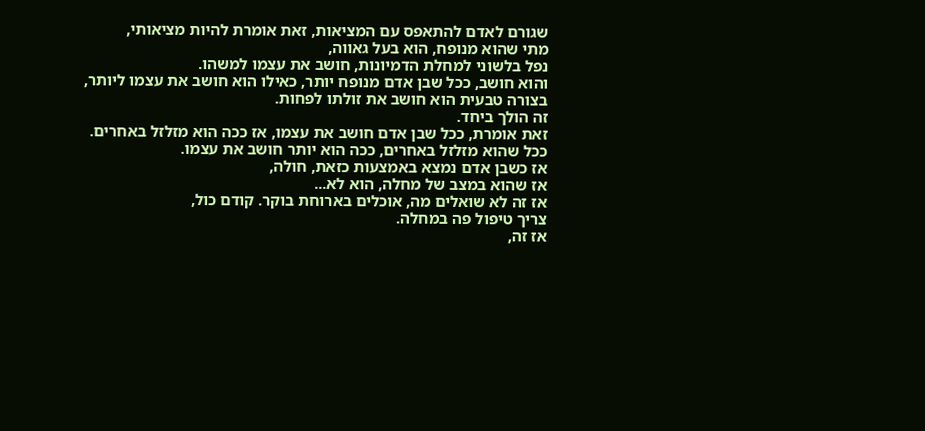שגורם לאדם להתאפס עם המציאות, זאת אומרת להיות מציאותי,
מתי שהוא מנופח, הוא בעל גאווה,
נפל בלשוני למחלת הדמיונות, חושב את עצמו למשהו.
והוא חושב, ככל שבן אדם מנופח יותר, כאילו הוא חושב את עצמו ליותר,
בצורה טבעית הוא חושב את זולתו לפחות.
זה הולך ביחד.
זאת אומרת, ככל שבן אדם חושב את עצמו, אז ככה הוא מזלזל באחרים.
ככל שהוא מזלזל באחרים, ככה הוא יותר חושב את עצמו.
אז כשבן אדם נמצא באמצעות כזאת, חולה,
אז שהוא במצב של מחלה, הוא לא...
אז זה לא שואלים מה, אוכלים בארוחת בוקר. קודם כול,
צריך טיפול פה במחלה.
אז זה,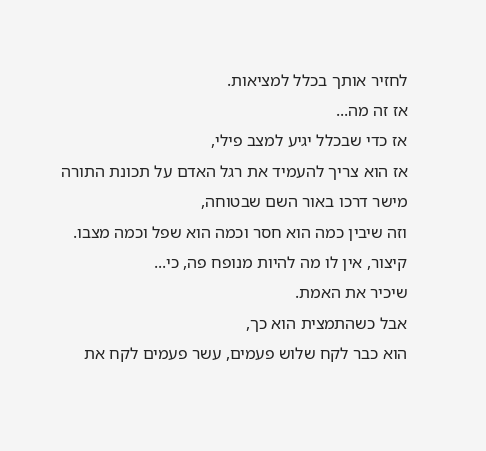לחזיר אותך בכלל למציאות.
אז זה מה...
אז כדי שבכלל יגיע למצב פילי,
אז הוא צריך להעמיד את רגל האדם על תכונת התורה מישר דרכו באור השם שבטוחה,
וזה שיבין כמה הוא חסר וכמה הוא שפל וכמה מצבו.
קיצור, אין לו מה להיות מנופח פה, כי...
שיכיר את האמת.
אבל כשהתמצית הוא כך,
הוא כבר לקח שלוש פעמים, עשר פעמים לקח את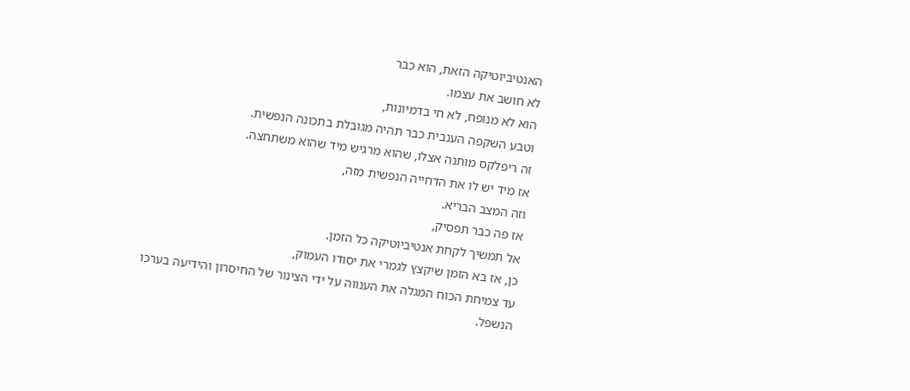האנטיביוטיקה הזאת, הוא כבר
לא חושב את עצמו.
הוא לא מנופח, לא חי בדמיונות,
וטבע השקפה הענבית כבר תהיה מגובלת בתכונה הנפשית.
זה ריפלקס מותנה אצלו, שהוא מרגיש מיד שהוא משתחצה.
אז מיד יש לו את הדחייה הנפשית מזה,
וזה המצב הבריא.
אז פה כבר תפסיק,
אל תמשיך לקחת אנטיביוטיקה כל הזמן.
כן, אז בא הזמן שיקצץ לגמרי את יסודו העמוק,
עד צמיחת הכוח המגלה את הענווה על ידי הצינור של החיסרון והידיעה בערכו הנשפל.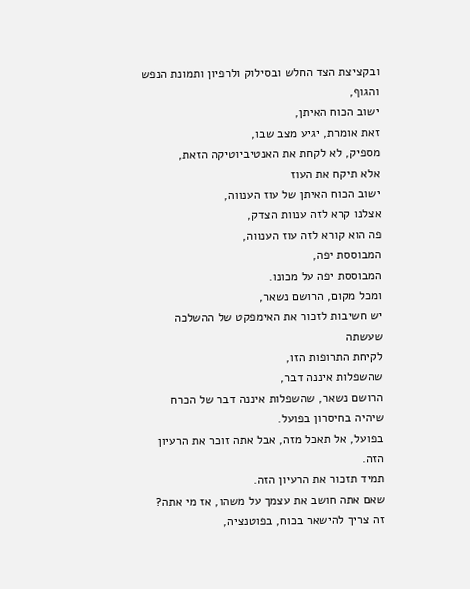ובקציצת הצד החלש ובסילוק ולרפיון ותמונת הנפש והגוף,
ישוב הכוח האיתן,
זאת אומרת, יגיע מצב שבו,
מספיק, לא לקחת את האנטיביוטיקה הזאת,
אלא תיקח את העוז
ישוב הכוח האיתן של עוז הענווה,
אצלנו קרא לזה ענוות הצדק,
פה הוא קורא לזה עוז הענווה,
המבוססת יפה,
המבוססת יפה על מכונו.
ומכל מקום, הרושם נשאר,
יש חשיבות לזכור את האימפקט של ההשלכה שעשתה
לקיחת התרופות הזו,
שהשפלות איננה דבר,
הרושם נשאר, שהשפלות איננה דבר של הכרח שיהיה בחיסרון בפועל.
בפועל, אל תאכל מזה, אבל אתה זוכר את הרעיון הזה.
תמיד תזכור את הרעיון הזה.
שאם אתה חושב את עצמך על משהו, אז מי אתה?
זה צריך להישאר בכוח, בפוטנציה,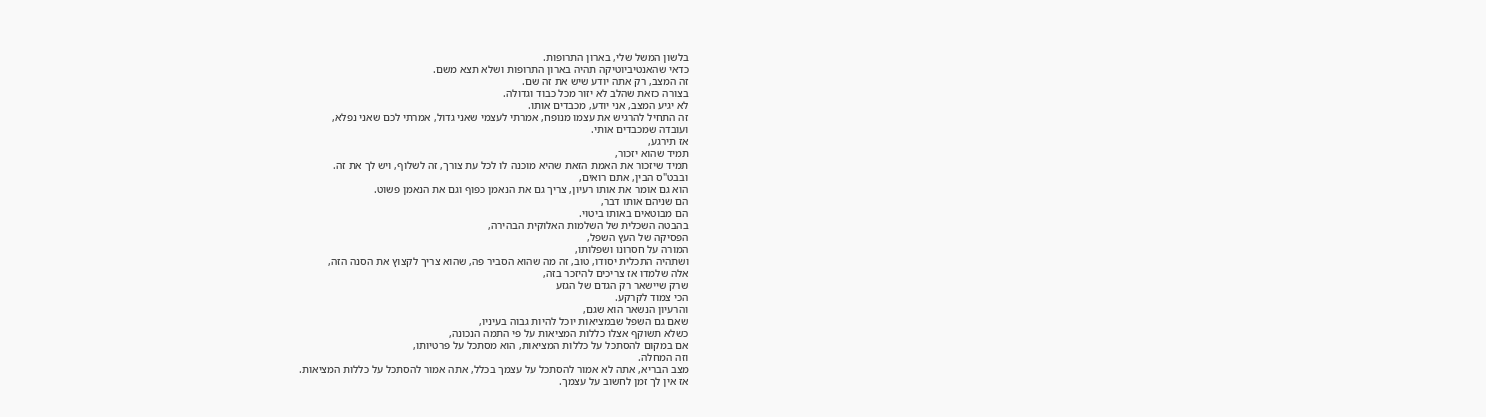בלשון המשל שלי, בארון התרופות.
כדאי שהאנטיביוטיקה תהיה בארון התרופות ושלא תצא משם.
זה המצב, רק אתה יודע שיש את זה שם.
בצורה כזאת שהלב לא יזור מכל כבוד וגדולה.
לא יגיע המצב, אני יודע, מכבדים אותו.
זה התחיל להרגיש את עצמו מנופח, אמרתי לעצמי שאני גדול, אמרתי לכם שאני נפלא,
ועובדה שמכבדים אותי.
אז תירגע,
תמיד שהוא יזכור,
תמיד שיזכור את האמת הזאת שהיא מוכנה לו לכל עת צורך, זה לשלוף, ויש לך את זה.
ובבט"ס הבין, אתם רואים,
הוא גם אומר את אותו רעיון, צריך גם את הנאמן כפוף וגם את הנאמן פשוט.
הם שניהם אותו דבר,
הם מבוטאים באותו ביטוי.
בהבטה השכלית של השלמות האלוקית הבהירה,
הפסיקה של העץ השפל,
המורה על חסרונו ושפלותו,
ושתהיה התכלית יסודו, טוב, זה מה שהוא הסביר פה, שהוא צריך לקצוץ את הסנה הזה,
אלה שלמדו אז צריכים להיזכר בזה,
שרק שיישאר רק הגדם של הגזע
הכי צמוד לקרקע.
והרעיון הנשאר הוא שגם,
שאם גם השפל שבמציאות יוכל להיות גבוה בעיניו,
כשלא תשוקף אצלו כללות המציאות על פי התמה הנכונה,
אם במקום להסתכל על כללות המציאות, הוא מסתכל על פרטיותו,
וזה המחלה.
מצב הבריא, אתה לא אמור להסתכל על עצמך בכלל, אתה אמור להסתכל על כללות המציאות.
אז אין לך זמן לחשוב על עצמך.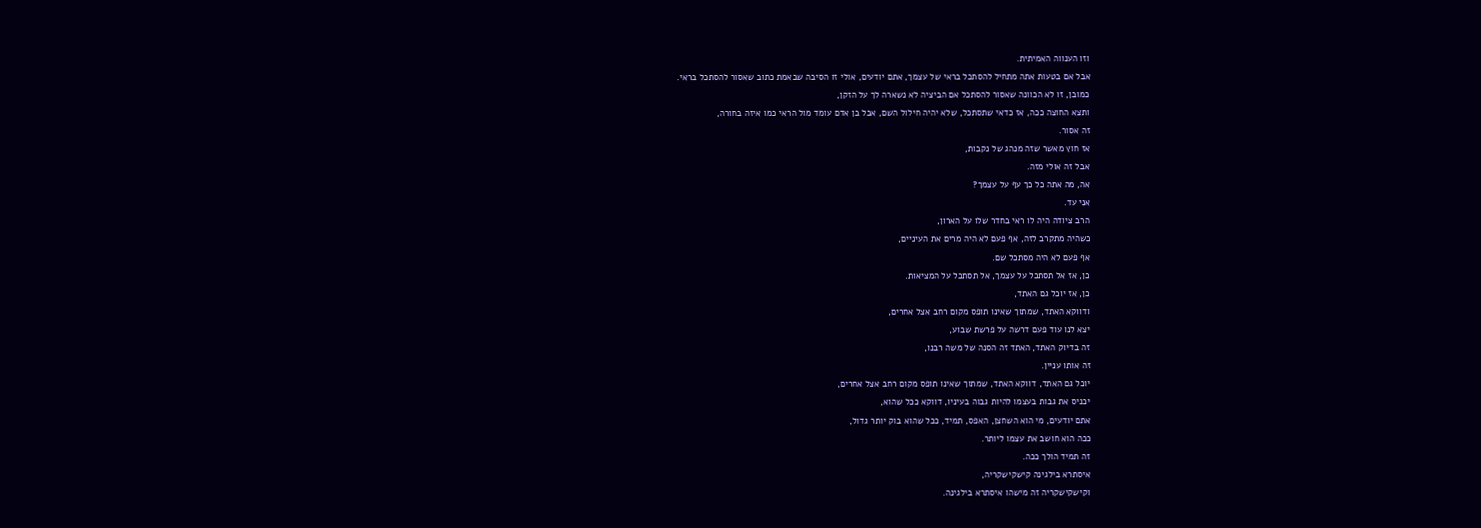וזו הענווה האמיתית.
אבל אם בטעות אתה מתחיל להסתכל בראי של עצמך, אתם יודעים, אולי זו הסיבה שבאמת כתוב שאסור להסתכל בראי.
כמובן, זו לא הכוונה שאסור להסתכל אם הביציה לא נשארה לך על הזקן,
ותצא החוצה ככה, אז כדאי שתסתכל, שלא יהיה חילול השם, אבל בן אדם עומד מול הראי כמו איזה בחורה,
זה אסור.
אז חוץ מאשר שזה מנהג של נקבות,
אבל זה אולי מזה.
אה, מה אתה כל כך עף על עצמך?
אני עד.
הרב ציודה היה לו ראי בחדר שלו על הארון,
כשהיה מתקרב לזה, אף פעם לא היה מרים את העיניים,
אף פעם לא היה מסתכל שם.
כן, אז אל תסתכל על עצמך, אל תסתכל על המציאות.
כן, אז יוכל גם האתד,
ודווקא האתד, שמתוך שאינו תופס מקום רחב אצל אחרים,
יצא לנו עוד פעם דרשה על פרשת שבוע,
זה בדיוק האתד, האתד זה הסנה של משה רבנו,
זה אותו עניין.
יוכל גם האתד, דווקא האתד, שמתוך שאינו תופס מקום רחב אצל אחרים,
יכניס את גבות בעצמו להיות גבוה בעיניו, דווקא ככל שהוא,
אתם יודעים, מי הוא השחצן, האפס, תמיד, ככל שהוא בוק יותר גדול,
ככה הוא חושב את עצמו ליותר.
זה תמיד הולך ככה.
איסתרא בילגינה קישקישקריה,
וקישקישקריה זה מישהו איסתרא בילגינה.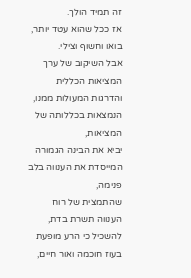זה תמיד הולך.
אז ככל שהוא עטד יותר, בואו וחשוף וצילי.
אבל השיקוב של ערך המציאות הכללית והדרגות המעולות ממנו,
הנמצאות בכללותה של המציאות,
יביא את הבינה הגמורה המייסדת את הענווה בלב פנימה,
שהתמצית של רוח הענווה תשרת בדת,
להשכיל כי הרע מופעת בעוז חוכמה ואור חיים,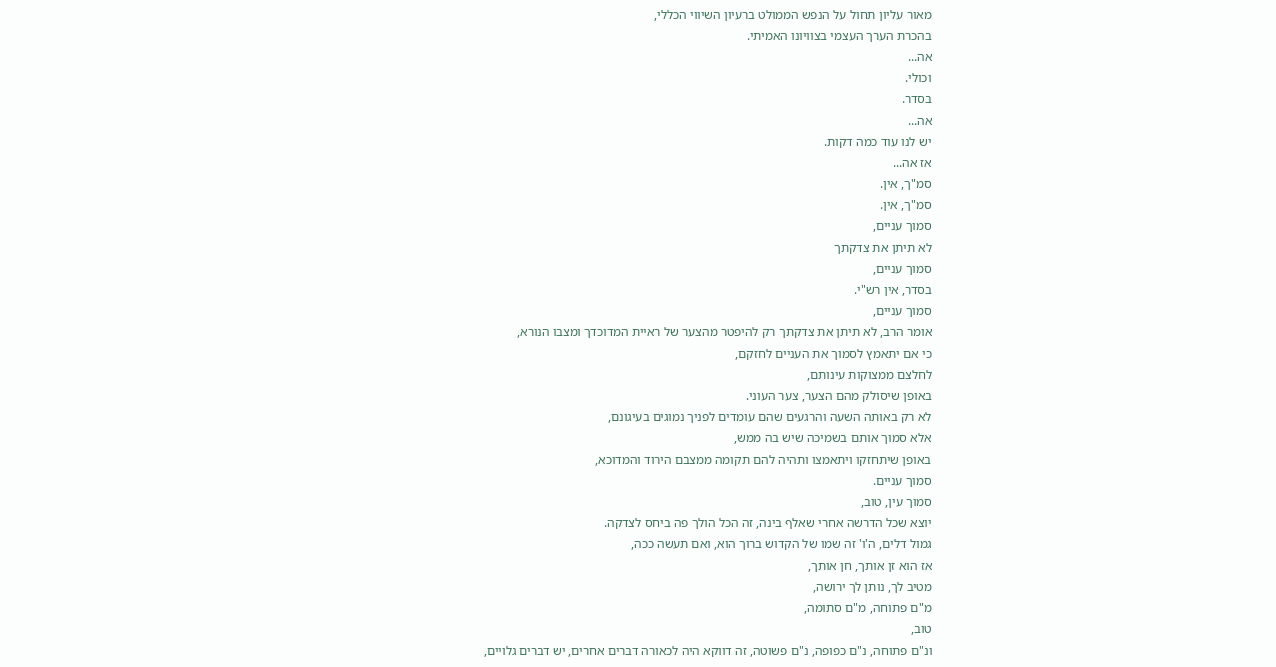מאור עליון תחול על הנפש הממולט ברעיון השיווי הכללי,
בהכרת הערך העצמי בצוויונו האמיתי.
אה...
וכולי.
בסדר.
אה...
יש לנו עוד כמה דקות.
אז אה...
סמ"ך, אין.
סמ"ך, אין.
סמוך עניים,
לא תיתן את צדקתך
סמוך עניים,
בסדר, אין רש"י.
סמוך עניים,
אומר הרב, לא תיתן את צדקתך רק להיפטר מהצער של ראיית המדוכדך ומצבו הנורא,
כי אם יתאמץ לסמוך את העניים לחזקם,
לחלצם ממצוקות עינותם,
באופן שיסולק מהם הצער, צער העוני.
לא רק באותה השעה והרגעים שהם עומדים לפניך נמוגים בעיגונם,
אלא סמוך אותם בשמיכה שיש בה ממש,
באופן שיתחזקו ויתאמצו ותהיה להם תקומה ממצבם הירוד והמדוכא,
סמוך עניים.
סמוך עין, טוב,
יוצא שכל הדרשה אחרי שאלף בינה, זה הכל הולך פה ביחס לצדקה.
גמול דלים, ה'ו' זה שמו של הקדוש ברוך הוא, ואם תעשה ככה,
אז הוא זן אותך, חן אותך,
מטיב לך, נותן לך ירושה,
מ"ם פתוחה, מ"ם סתומה,
טוב,
ונ"ם פתוחה, נ"ם כפופה, נ"ם פשוטה, זה דווקא היה לכאורה דברים אחרים, יש דברים גלויים,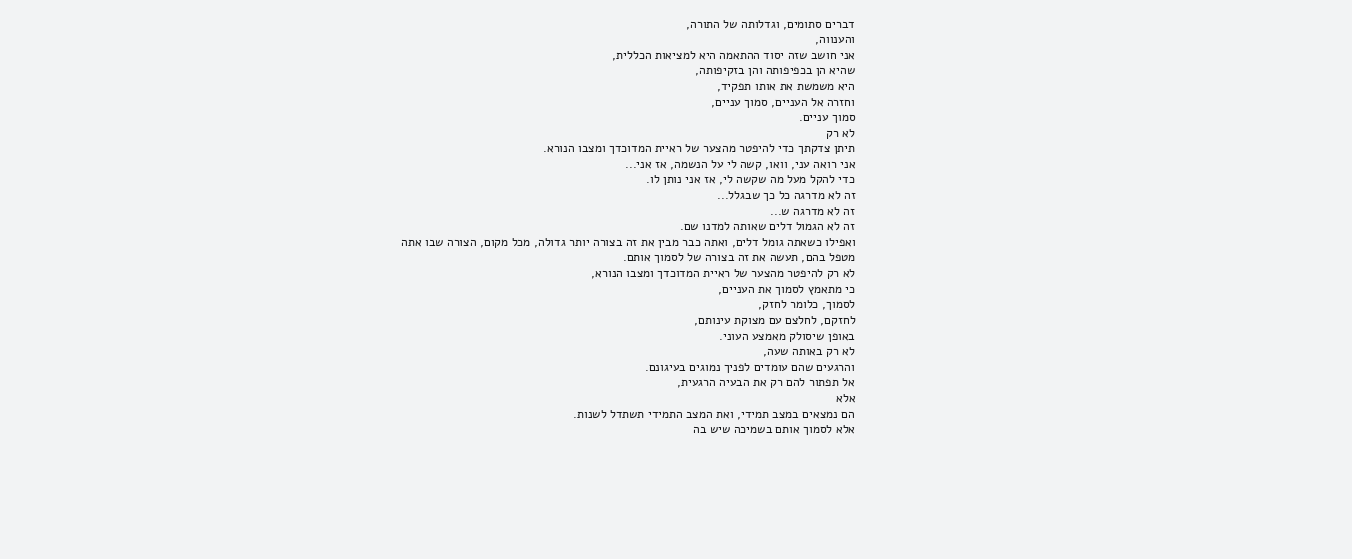דברים סתומים, וגדלותה של התורה,
והענווה,
אני חושב שזה יסוד ההתאמה היא למציאות הכללית,
שהיא הן בכפיפותה והן בזקיפותה,
היא משמשת את אותו תפקיד,
וחזרה אל העניים, סמוך עניים,
סמוך עניים.
לא רק
תיתן צדקתך כדי להיפטר מהצער של ראיית המדוכדך ומצבו הנורא.
אני רואה עני, וואו, קשה לי על הנשמה, אז אני...
כדי להקל מעל מה שקשה לי, אז אני נותן לו.
זה לא מדרגה כל כך שבגלל...
זה לא מדרגה ש...
זה לא הגמול דלים שאותה למדנו שם.
ואפילו כשאתה גומל דלים, ואתה כבר מבין את זה בצורה יותר גדולה, מכל מקום, הצורה שבו אתה
מטפל בהם, תעשה את זה בצורה של לסמוך אותם.
לא רק להיפטר מהצער של ראיית המדוכדך ומצבו הנורא,
כי מתאמץ לסמוך את העניים,
לסמוך, כלומר לחזק,
לחזקם, לחלצם עם מצוקת עינותם,
באופן שיסולק מאמצע העוני.
לא רק באותה שעה,
והרגעים שהם עומדים לפניך נמוגים בעיגונם.
אל תפתור להם רק את הבעיה הרגעית,
אלא
הם נמצאים במצב תמידי, ואת המצב התמידי תשתדל לשנות.
אלא לסמוך אותם בשמיכה שיש בה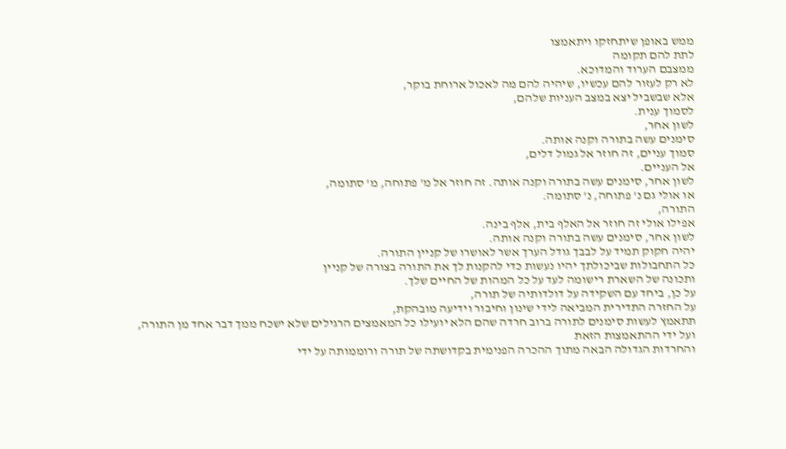ממש באופן שיתחזקו ויתאמצו
לתת להם תקומה
ממצבם הערוד והמדוכא.
לא רק לעזור להם עכשיו, שיהיה להם מה לאכול ארוחת בוקר,
אלא שבשביל יצא במצב העניות שלהם,
לסמוך ענית.
לשון אחר,
סימנים עשה בתורה וקנה אותה.
סמוך עניים, זה חוזר אל גמול דלים,
אל העניים.
לשון אחר, סימנים עשה בתורה וקנה אותה. זה חוזר אל מ' פתוחה, מ' סתומה,
או אולי גם נ' פתוחה, נ' סתומה.
התורה,
אפילו אולי זה חוזר אל האלף בית, אלף בינה.
לשון אחר, סימנים עשה בתורה וקנה אותה.
יהיה חקוק תמיד על לבבך גודל הערך אשר לאושרו של קניין התורה.
כל התחבולות שביכולתך יהיו נעשות כדי להקנות לך את התורה בצורה של קניין
ותכונה של השארת רישומה לעד על כל המהות של החיים שלך.
על כן, ביחד עם השקידה על דולדותיה של תורה,
על החזרה התדירית המביאה לידי שינון וחיבור וידיעה מובהקת,
תתאמץ לעשות סימנים לתורה ברוב חרדה שהם הלא יועילו כל המאמצים הרגילים שלא ישכח ממך דבר אחד מן התורה,
ועל ידי ההתאמצות הזאת
והחרדות הגדולה הבאה מתוך ההכרה הפנימית בקדושתה של תורה ורוממותה על ידי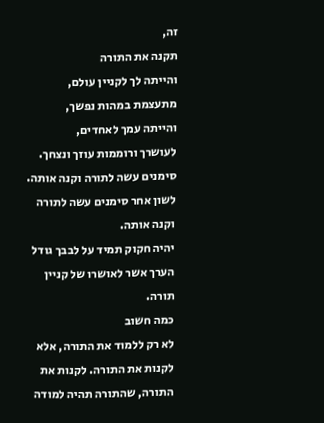זה,
תקנה את התורה
והייתה לך לקניין עולם,
מתעצמת במהות נפשך,
והייתה עמך לאחדים,
לעושרך ורוממות עוזך ונצחך.
סימנים עשה לתורה וקנה אותה.
לשון אחר סימנים עשה לתורה וקנה אותה.
יהיה חקוק תמיד על לבבך גודל הערך אשר לאושרו של קניין תורה.
כמה חשוב
לא רק ללמוד את התורה, אלא לקנות את התורה. לקנות את התורה, שהתורה תהיה למודה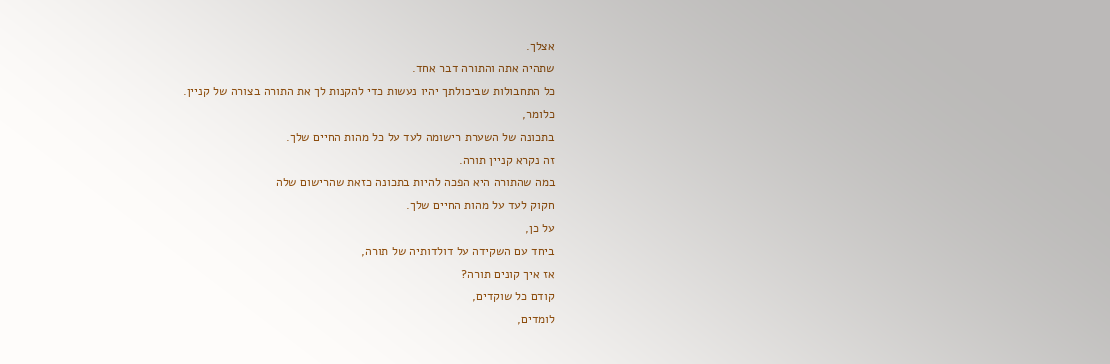אצלך.
שתהיה אתה והתורה דבר אחד.
כל התחבולות שביכולתך יהיו נעשות כדי להקנות לך את התורה בצורה של קניין.
כלומר,
בתכונה של השערת רישומה לעד על כל מהות החיים שלך.
זה נקרא קניין תורה.
במה שהתורה היא הפכה להיות בתכונה כזאת שהרישום שלה
חקוק לעד על מהות החיים שלך.
על כן,
ביחד עם השקידה על דולדותיה של תורה,
אז איך קונים תורה?
קודם כל שוקדים,
לומדים,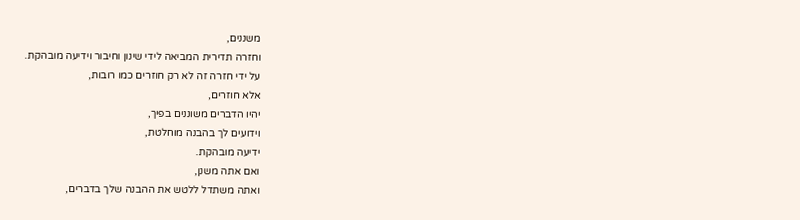משננים,
וחזרה תדירית המביאה לידי שינון וחיבור וידיעה מובהקת.
על ידי חזרה זה לא רק חוזרים כמו רובות,
אלא חוזרים,
יהיו הדברים משוננים בפיך,
וידועים לך בהבנה מוחלטת,
ידיעה מובהקת.
ואם אתה משנן,
ואתה משתדל ללטש את ההבנה שלך בדברים,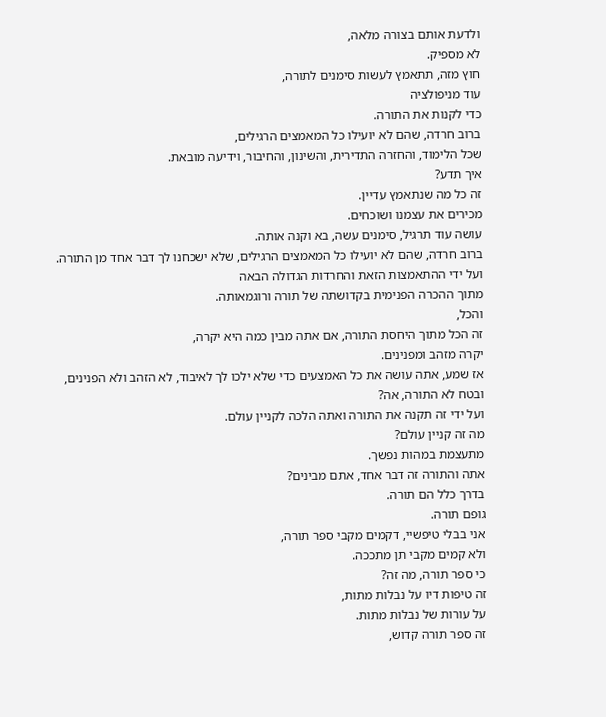ולדעת אותם בצורה מלאה,
לא מספיק.
חוץ מזה, תתאמץ לעשות סימנים לתורה,
עוד מניפולציה
כדי לקנות את התורה.
ברוב חרדה, שהם לא יועילו כל המאמצים הרגילים,
שכל הלימוד, והחזרה התדירית, והשינון, והחיבור, וידיעה מובאת.
איך תדע?
זה כל מה שנתאמץ עדיין.
מכירים את עצמנו ושוכחים.
עושה עוד תרגיל, סימנים עשה, בא וקנה אותה.
ברוב חרדה, שהם לא יועילו כל המאמצים הרגילים, שלא ישכחנו לך דבר אחד מן התורה.
ועל ידי ההתאמצות הזאת והחרדות הגדולה הבאה
מתוך ההכרה הפנימית בקדושתה של תורה ורוגמאותה.
והכל,
זה הכל מתוך היחסת התורה, אם אתה מבין כמה היא יקרה,
יקרה מזהב ומפנינים.
אז שמע, אתה עושה את כל האמצעים כדי שלא ילכו לך לאיבוד, לא הזהב ולא הפנינים, ובטח לא התורה, אה?
ועל ידי זה תקנה את התורה ואתה הלכה לקניין עולם.
מה זה קניין עולם?
מתעצמת במהות נפשך.
אתה והתורה זה דבר אחד, אתם מבינים?
בדרך כלל הם תורה.
גופם תורה.
אני בבלי טיפשיי, דקמים מקבי ספר תורה,
ולא קמים מקבי תן מתככה.
כי ספר תורה, מה זה?
זה טיפות דיו על נבלות מתות,
על עורות של נבלות מתות.
זה ספר תורה קדוש,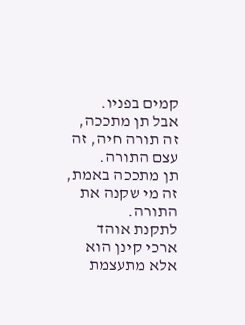קמים בפניו.
אבל תן מתככה,
זה תורה חיה, זה עצם התורה.
תן מתככה באמת, זה מי שקנה את התורה.
לתקנת אוהד ארכי קינן הוא אלא מתעצמת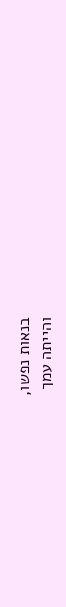בנאות נפשו,
והייתה עמך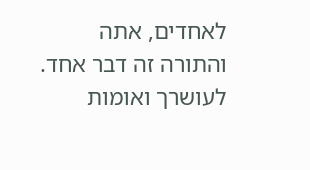לאחדים, אתה והתורה זה דבר אחד.
לעושרך ואומות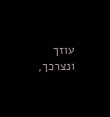עוזך ונצרכך,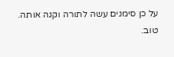על כן סימנים עשה לתורה וקנה אותה.
טוב.